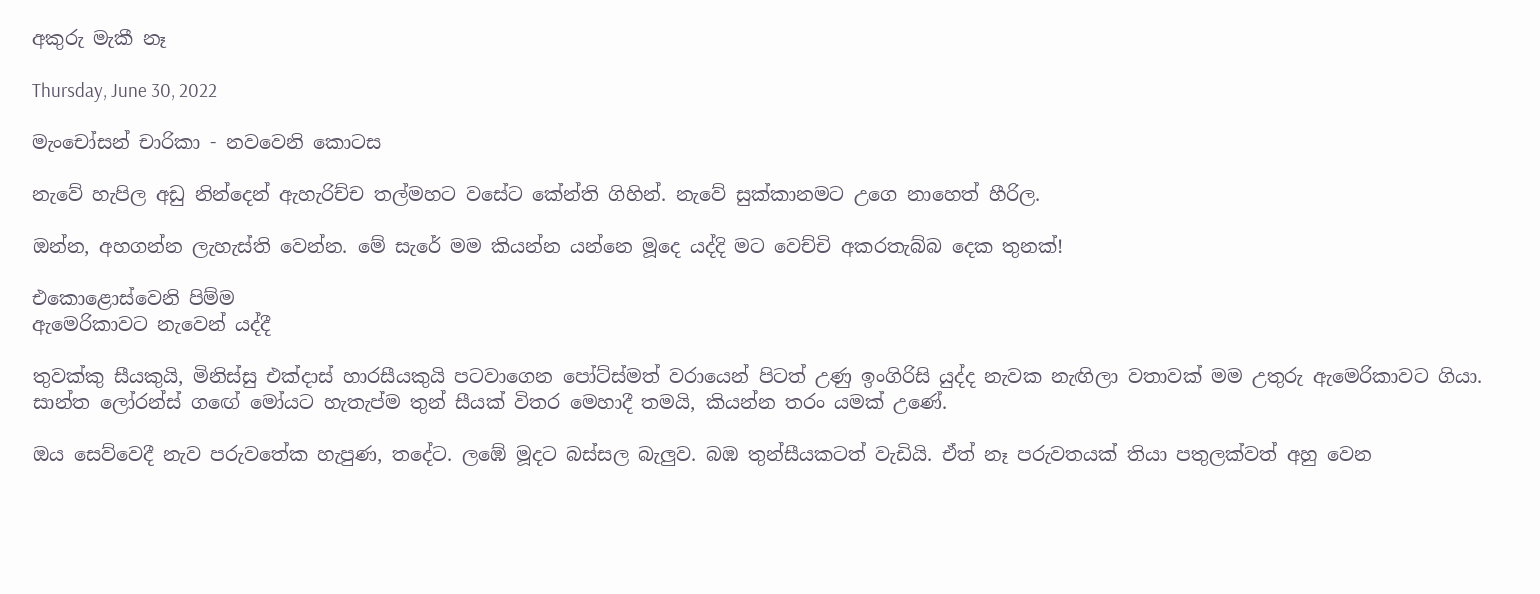අකුරු මැකී නෑ

Thursday, June 30, 2022

මැංචෝසන් චාරිකා - නවවෙනි කොටස

නැවේ හැපිල අඩු නින්දෙන් ඇහැරිච්ච තල්මහට වසේට කේන්ති ගිහින්. නැවේ සුක්කානමට උගෙ නාහෙත් හීරිල.

ඔන්න, අහගන්න ලැහැස්ති වෙන්න. මේ සැරේ මම කියන්න යන්නෙ මූදෙ යද්දි මට වෙච්චි අකරතැබ්බ දෙක තුනක්!

එකොළොස්වෙනි පිම්ම
ඇමෙරිකාවට නැවෙන් යද්දී

තුවක්කු සීයකුයි, මිනිස්සු එක්දාස් හාරසීයකුයි පටවාගෙන පෝට්ස්මත් වරායෙන් පිටත් උණු ඉංගිරිසි යුද්ද නැවක නැඟිලා වතාවක් මම උතුරු ඇමෙරිකාවට ගියා. සාන්ත ලෝරන්ස් ගඟේ මෝයට හැතැප්ම තුන් සීයක් විතර මෙහාදී තමයි, කියන්න තරං යමක් උණේ.

ඔය සෙව්වෙදී නැව පරුවතේක හැපුණ, තදේට. ලඹේ මූදට බස්සල බැලුව. බඹ තුන්සීයකටත් වැඩියි. ඒත් නෑ පරුවතයක් තියා පතුලක්වත් අහු වෙන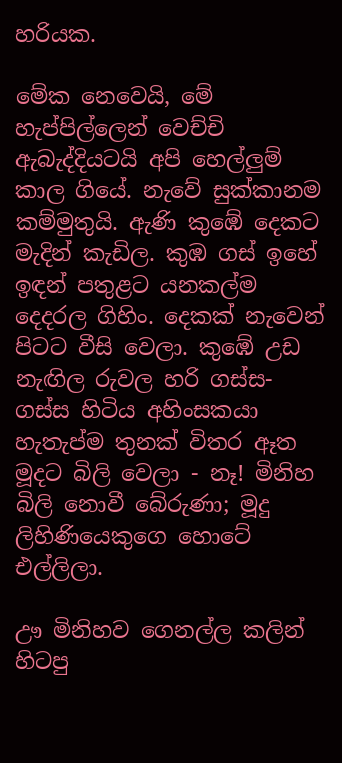හරියක.

මේක නෙවෙයි, මේ හැප්පිල්ලෙන් වෙච්චි ඇබැද්දියටයි අපි හෙල්ලුම් කාල ගියේ. නැවේ සුක්කානම කම්මුතුයි. ඇණි කුඹේ දෙකට මැදින් කැඩිල. කුඹ ගස් ඉහේ ඉඳන් පතුළට යනකල්ම දෙදරල ගිහිං. දෙකක් නැවෙන් පිටට වීසි වෙලා. කුඹේ උඩ නැඟිල රුවල හරි ගස්ස- ගස්ස හිටිය අහිංසකයා හැතැප්ම තුනක් විතර ඈත මූදට බිලි වෙලා - නෑ! මිනිහ බිලි නොවී බේරුණා; මූදු ලිහිණියෙකුගෙ හොටේ එල්ලිලා.

ඌ මිනිහව ගෙනල්ල කලින් හිටපු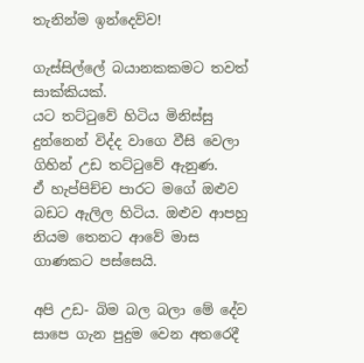තැනින්ම ඉන්දෙව්ව!

ගැස්සිල්ලේ බයානකකමට තවත් සාක්කියක්.
යට තට්ටුවේ හිටිය මිනිස්සු දුන්නෙන් විද්ද වාගෙ වීසි වෙලා ගිහින් උඩ තට්ටුවේ ඇනුණ.
ඒ හැප්පිච්ච පාරට මගේ ඔළුව බඩට ඇලිල හිටිය. ඔළුව ආපහු නියම තෙනට ආවේ මාස ගාණකට පස්සෙයි.

අපි උඩ- බිම බල බලා මේ දේව සාපෙ ගැන පුදුම වෙන අතරෙදී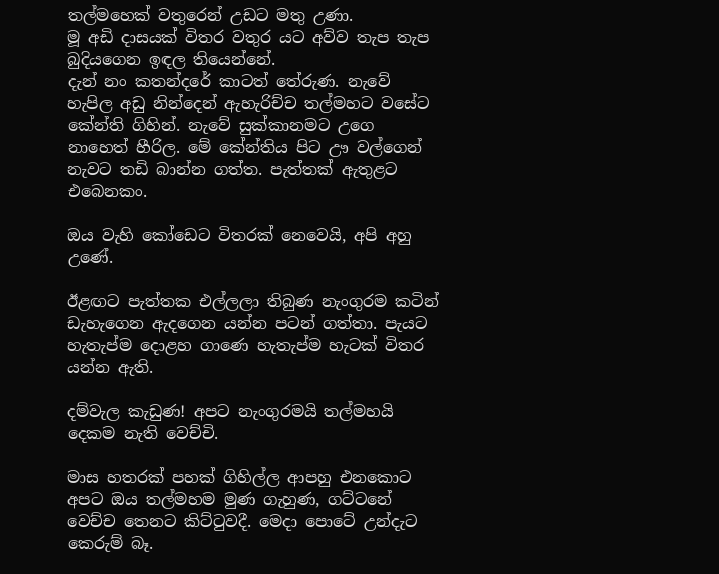තල්මහෙක් වතුරෙන් උඩට මතු උණා.
මූ අඩි දාසයක් විතර වතුර යට අව්ව තැප තැප බුදියගෙන ඉඳල තියෙන්නේ.
දැන් නං කතන්දරේ කාටත් තේරුණ. නැවේ හැපිල අඩු නින්දෙන් ඇහැරිච්ච තල්මහට වසේට කේන්ති ගිහින්. නැවේ සුක්කානමට උගෙ නාහෙත් හීරිල. මේ කේන්තිය පිට ඌ වල්ගෙන් නැවට තඩි බාන්න ගත්ත. පැත්තක් ඇතුළට එබෙනකං.

ඔය වැහි කෝඩෙට විතරක් නෙවෙයි, අපි අහු උණේ.

ඊළඟට පැත්තක එල්ලලා තිබුණ නැංගුරම කටින් ඩැහැගෙන ඇදගෙන යන්න පටන් ගත්තා. පැයට හැතැප්ම දොළහ ගාණෙ හැතැප්ම හැටක් විතර යන්න ඇති.

දම්වැල කැඩුණ! අපට නැංගුරමයි තල්මහයි දෙකම නැති වෙච්චි.

මාස හතරක් පහක් ගිහිල්ල ආපහු එනකොට අපට ඔය තල්මහම මුණ ගැහුණ, ගට්ටනේ වෙච්ච තෙනට කිට්ටුවදී. මෙදා පොටේ උන්දැට කෙරුම් බෑ.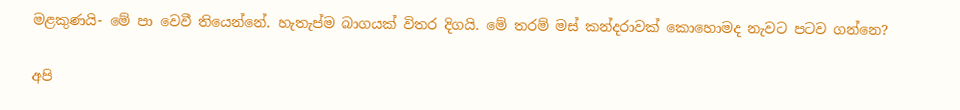මළකුණයි- මේ පා වෙවී තියෙන්නේ. හැතැප්ම බාගයක් විතර දිගයි. මේ තරම් මස් කන්දරාවක් කොහොමද නැවට පටව ගන්නෙ?

අපි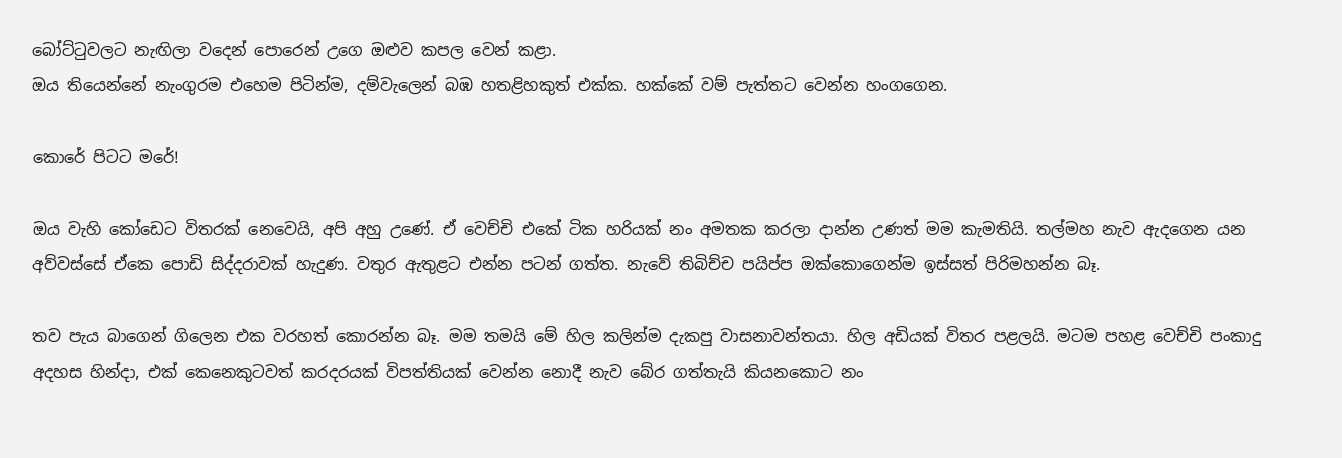බෝට්ටුවලට නැඟිලා වදෙන් පොරෙන් උගෙ ඔළුව කපල වෙන් කළා.
ඔය තියෙන්නේ නැංගුරම එහෙම පිටින්ම, දම්වැලෙන් බඹ හතළිහකුත් එක්ක. හක්කේ වම් පැත්තට වෙන්න හංගගෙන.

කොරේ පිටට මරේ!

ඔය වැහි කෝඩෙට විතරක් නෙවෙයි, අපි අහු උණේ. ඒ වෙච්චි එකේ ටික හරියක් නං අමතක කරලා දාන්න උණත් මම කැමතියි. තල්මහ නැව ඇදගෙන යන අව්වස්සේ ඒකෙ පොඩි සිද්දරාවක් හැදුණ. වතුර ඇතුළට එන්න පටන් ගත්ත. නැවේ තිබිච්ච පයිප්ප ඔක්කොගෙන්ම ඉස්සත් පිරිමහන්න බෑ.

තව පැය බාගෙන් ගිලෙන එක වරහත් කොරන්න බෑ. මම තමයි මේ හිල කලින්ම දැකපු වාසනාවන්තයා. හිල අඩියක් විතර පළලයි. මටම පහළ වෙච්චි පංකාදු අදහස හින්දා, එක් කෙනෙකුටවත් කරදරයක් විපත්තියක් වෙන්න නොදී නැව බේර ගත්තැයි කියනකොට නං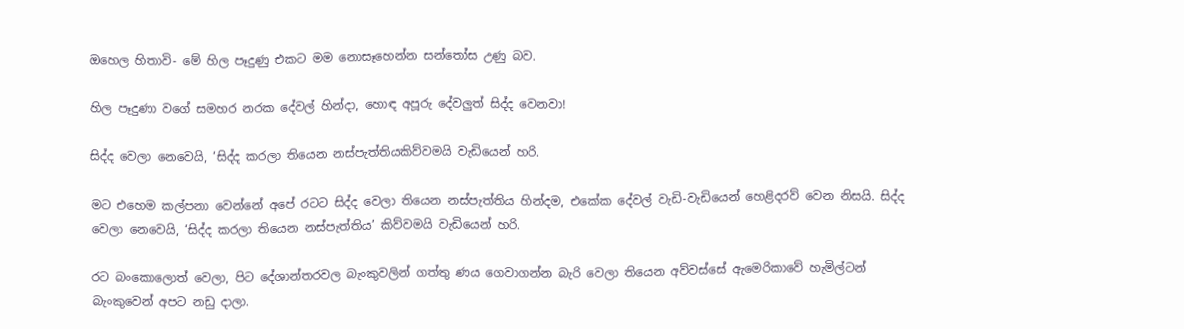ඔහෙල හිතාවි- මේ හිල පෑදුණු එකට මම නොසෑහෙන්න සන්තෝස උණු බව.

හිල පෑදුණා වගේ සමහර නරක දේවල් හින්දා, හොඳ අපූරු දේවලුත් සිද්ද වෙනවා!

සිද්ද වෙලා නෙවෙයි, ‘සිද්ද කරලා තියෙන නස්පැත්තියකිව්වමයි වැඩියෙන් හරි.

මට එහෙම කල්පනා වෙන්නේ අපේ රටට සිද්ද වෙලා තියෙන නස්පැත්තිය හින්දම, එකේක දේවල් වැඩි-වැඩියෙන් හෙළිදරව් වෙන නිසයි. සිද්ද වෙලා නෙවෙයි, ‘සිද්ද කරලා තියෙන නස්පැත්තිය’ කිව්වමයි වැඩියෙන් හරි.

රට බංකොලොත් වෙලා, පිට දේශාන්තරවල බැංකුවලින් ගත්තු ණය ගෙවාගන්න බැරි වෙලා තියෙන අව්වස්සේ ඇමෙරිකාවේ හැමිල්ටන් බැංකුවෙන් අපට නඩු දාලා.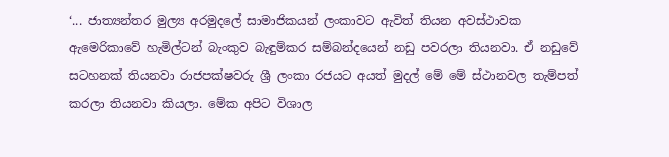‘... ජාත්‍යන්තර මුල්‍ය අරමුදලේ සාමාජිකයන් ලංකාවට ඇවිත් තියන අවස්ථාවක ඇමෙරිකාවේ හැමිල්ටන් බැංකුව බැඳුම්කර සම්බන්දයෙන් නඩු පවරලා තියනවා. ඒ නඩුවේ සටහනක් තියනවා රාජපක්ෂවරු ශ්‍රී ලංකා රජයට අයත් මුදල් මේ මේ ස්ථානවල තැම්පත් කරලා තියනවා කියලා. මේක අපිට විශාල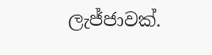ලැජ්ජාවක්.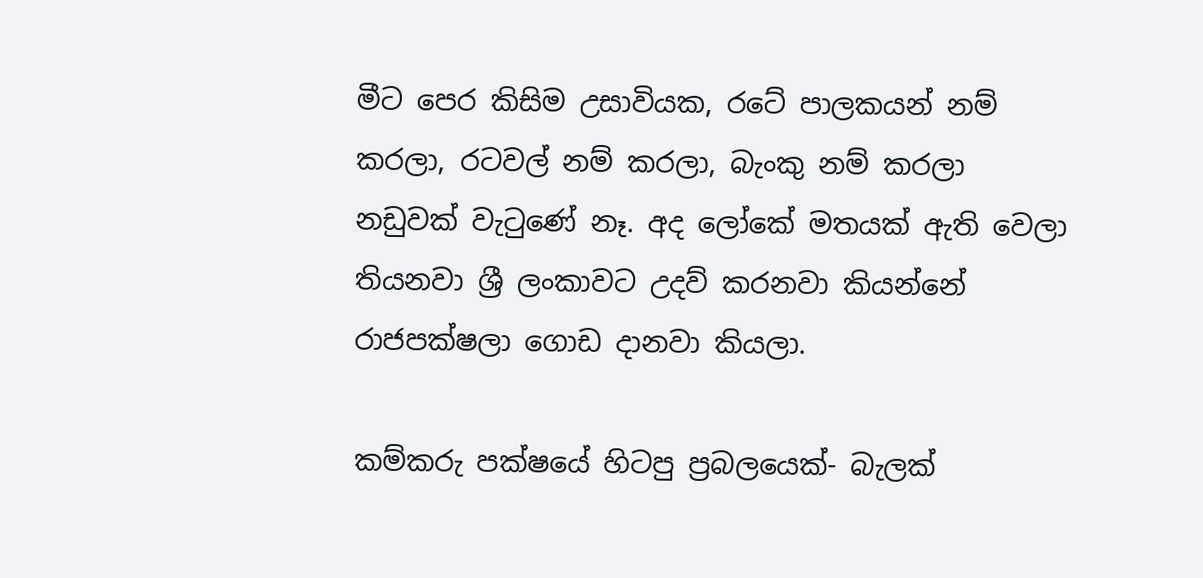මීට පෙර කිසිම උසාවියක, රටේ පාලකයන් නම් කරලා, රටවල් නම් කරලා, බැංකු නම් කරලා නඩුවක් වැටුණේ නෑ. අද ලෝකේ මතයක් ඇති වෙලා තියනවා ශ්‍රී ලංකාවට උදව් කරනවා කියන්නේ රාජපක්ෂලා ගොඩ දානවා කියලා.

කම්කරු පක්ෂයේ හිටපු ප්‍රබලයෙක්- බැලක්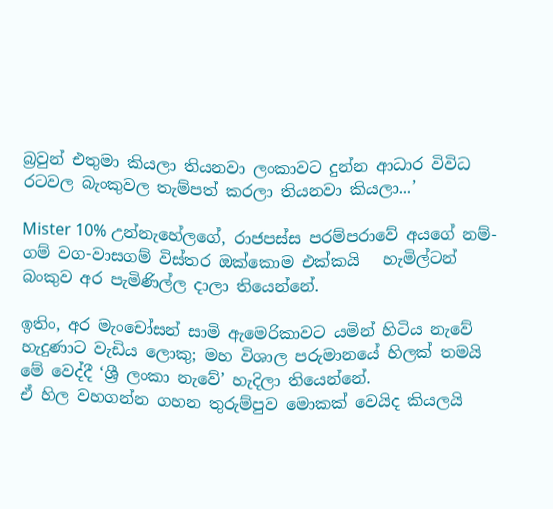බ්‍රවුන් එතුමා කියලා තියනවා ලංකාවට දුන්න ආධාර විවිධ රටවල බැංකුවල තැම්පත් කරලා තියනවා කියලා...’

Mister 10% උන්නැහේලගේ, රාජපස්ස පරම්පරාවේ අයගේ නම්-ගම් වග-වාසගම් විස්තර ඔක්කොම එක්කයි   හැමිල්ටන් බංකුව අර පැමිණිල්ල දාලා තියෙන්නේ.

ඉතිං, අර මැංචෝසන් සාමි ඇමෙරිකාවට යමින් හිටිය නැවේ හැදුණාට වැඩිය ලොකු; මහ විශාල පරුමානයේ හිලක් තමයි මේ වෙද්දී ‘ශ්‍රී ලංකා නැවේ’ හැදිලා තියෙන්නේ.
ඒ හිල වහගන්න ගහන තුරුම්පුව මොකක් වෙයිද කියලයි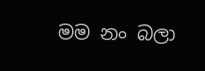මම නං බලා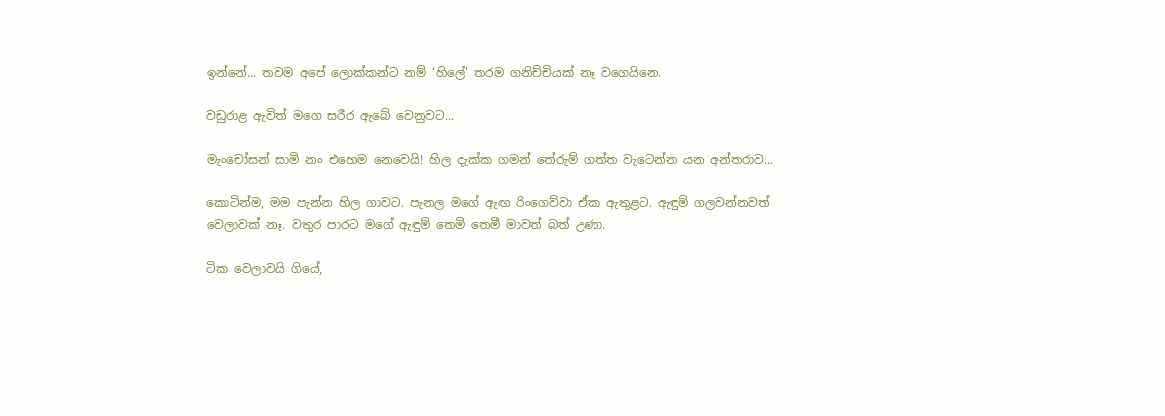ඉන්නේ... තවම අපේ ලොක්කන්ට නම් ‘හිලේ’ තරම ගනිච්චියක් නෑ වගෙයිනෙ.

වඩුරාළ ඇවිත් මගෙ සරීර ඇබේ වෙනුවට...

මැංචෝසන් සාමි නං එහෙම නෙවෙයි! හිල දැක්ක ගමන් තේරුම් ගත්ත වැටෙන්න යන අන්තරාව...

කොටින්ම, මම පැන්න හිල ගාවට. පැනල මගේ ඇඟ රිංගෙව්වා ඒක ඇතුළට. ඇඳුම් ගලවන්නවත් වෙලාවක් නෑ. වතුර පාරට මගේ ඇඳුම් තෙමි තෙමී මාවත් බත් උණා.

ටික වෙලාවයි ගියේ,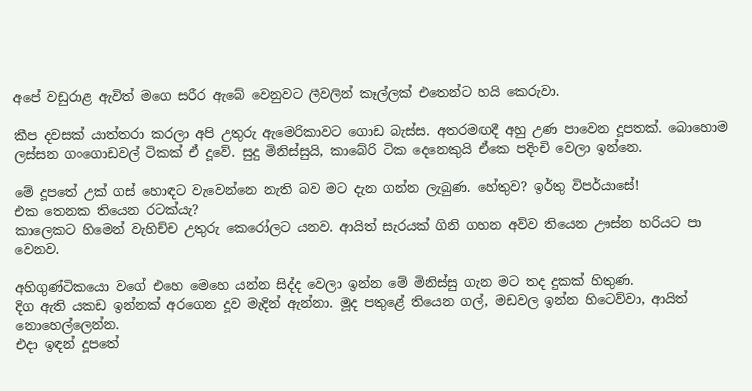අපේ වඩුරාළ ඇවිත් මගෙ සරීර ඇබේ වෙනුවට ලීවලින් කෑල්ලක් එතෙන්ට හයි කෙරුවා.

කීප දවසක් යාත්තරා කරලා අපි උතුරු ඇමෙරිකාවට ගොඩ බැස්ස. අතරමඟදී අහු උණ පාවෙන දූපතක්. බොහොම ලස්සන ගංගොඩවල් ටිකක් ඒ දූවේ. සුදු මිනිස්සුයි, කාබේරි ටික දෙනෙකුයි ඒකෙ පදිංචි වෙලා ඉන්නෙ.

මේ දූපතේ උක් ගස් හොඳට වැවෙන්නෙ නැති බව මට දැන ගන්න ලැබුණ. හේතුව? ඉර්තු විපර්යාසේ!
එක තෙනක තියෙන රටක්යැ?
කාලෙකට හිමෙන් වැහිච්ච උතුරු කෙරෝලට යනව. ආයිත් සැරයක් ගිනි ගහන අව්ව තියෙන ඌස්න හරියට පා වෙනව.

අහිගුණ්ටිකයො වගේ එහෙ මෙහෙ යන්න සිද්ද වෙලා ඉන්න මේ මිනිස්සු ගැන මට තද දුකක් හිතුණ.
දිග ඇති යකඩ ඉන්නක් අරගෙන දූව මැදින් ඇන්නා. මූද පතුළේ තියෙන ගල්, මඩවල ඉන්න හිටෙව්වා, ආයිත් නොහෙල්ලෙන්න.
එදා ඉඳන් දූපතේ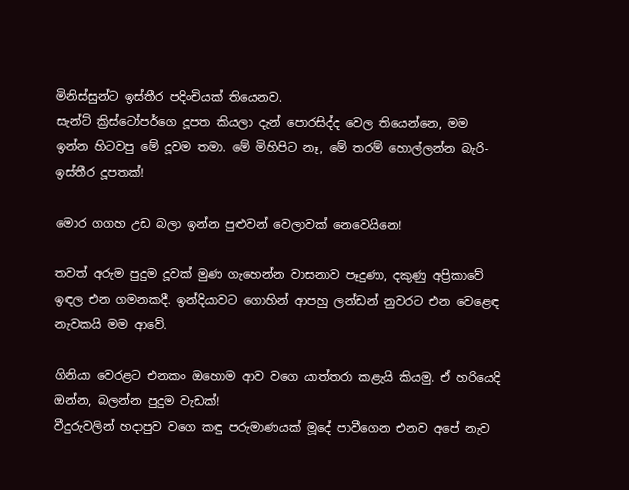මිනිස්සුන්ට ඉස්තීර පදිංචියක් තියෙනව.
සැන්ට් ක්‍රිස්ටෝපර්ගෙ දූපත කියලා දැන් පොරසිද්ද වෙල තියෙන්නෙ, මම ඉන්න හිටවපු මේ දූවම තමා. මේ මිහිපිට නෑ, මේ තරම් හොල්ලන්න බැරි- ඉස්තීර දූපතක්!

මොර ගගහ උඩ බලා ඉන්න පුළුවන් වෙලාවක් නෙවෙයිනෙ!

තවත් අරුම පුදුම දූවක් මුණ ගැහෙන්න වාසනාව පෑදුණා, දකුණු අප්‍රිකාවේ ඉඳල එන ගමනකදී. ඉන්දියාවට ගොහින් ආපහු ලන්ඩන් නුවරට එන වෙළෙඳ නැවකයි මම ආවේ.

ගිනියා වෙරළට එනකං ඔහොම ආව වගෙ යාත්තරා කළැයි කියමු. ඒ හරියෙදි ඔන්න, බලන්න පුදුම වැඩක්!
වීදුරුවලින් හදාපුව වගෙ කඳු පරුමාණයක් මූදේ පාවීගෙන එනව අපේ නැව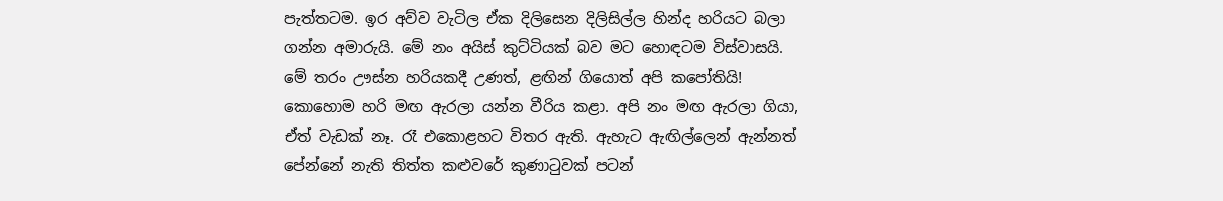පැත්තටම. ඉර අව්ව වැටිල ඒක දිලිසෙන දිලිසිල්ල හින්ද හරියට බලා ගන්න අමාරුයි. මේ නං අයිස් කුට්ටියක් බව මට හොඳටම විස්වාසයි.
මේ තරං ඌස්න හරියකදී උණත්, ළඟින් ගියොත් අපි කපෝතියි!
කොහොම හරි මඟ ඇරලා යන්න වීරිය කළා. අපි නං මඟ ඇරලා ගියා, ඒත් වැඩක් නෑ. රෑ එකොළහට විතර ඇති. ඇහැට ඇඟිල්ලෙන් ඇන්නත් පේන්නේ නැති තිත්ත කළුවරේ කුණාටුවක් පටන්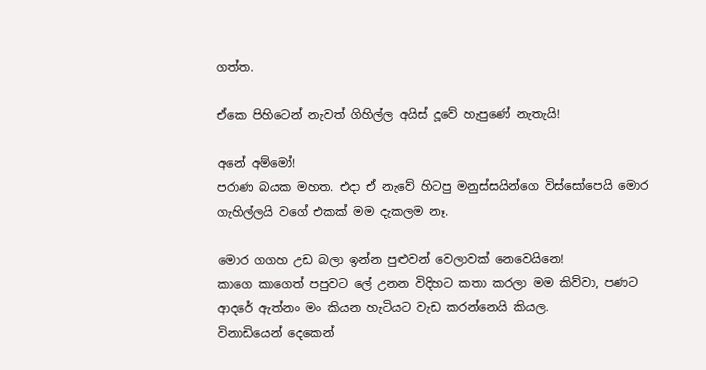ගත්ත.

ඒකෙ පිහිටෙන් නැවත් ගිහිල්ල අයිස් දූවේ හැපුණේ නැතැයි!

අනේ අම්මෝ!
පරාණ බයක මහත. එදා ඒ නැවේ හිටපු මනුස්සයින්ගෙ විස්සෝපෙයි මොර ගැහිල්ලයි වගේ එකක් මම දැකලම නෑ.

මොර ගගහ උඩ බලා ඉන්න පුළුවන් වෙලාවක් නෙවෙයිනෙ!
කාගෙ කාගෙත් පපුවට ලේ උනන විදිහට කතා කරලා මම කිව්වා, පණට ආදරේ ඇත්නං මං කියන හැටියට වැඩ කරන්නෙයි කියල.
විනාඩියෙන් දෙකෙන්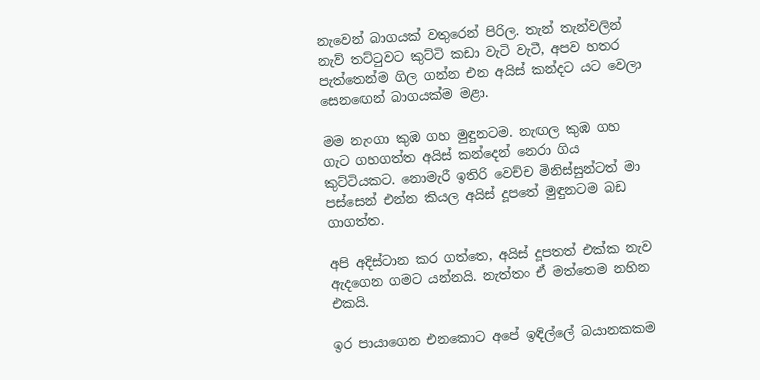නැවෙන් බාගයක් වතුරෙන් පිරිල. තැන් තැන්වලින් නැව් තට්ටුවට කුට්ටි කඩා වැටි වැටී, අපව හතර පැත්තෙන්ම ගිල ගන්න එන අයිස් කන්දට යට වෙලා සෙනඟෙන් බාගයක්ම මළා.

මම නැංගා කුඹ ගහ මුඳුනටම. නැඟල කුඹ ගහ ගැට ගහගත්ත අයිස් කන්දෙන් නෙරා ගිය කුට්ටියකට. නොමැරී ඉතිරි වෙච්ච මිනිස්සුන්ටත් මා පස්සෙන් එන්න කියල අයිස් දූපතේ මුඳුනටම බඩ ගාගත්ත.

අපි අදිස්ටාන කර ගත්තෙ, අයිස් දූපතත් එක්ක නැව ඇදගෙන ගමට යන්නයි. නැත්තං ඒ මත්තෙම නහින එකයි.

ඉර පායාගෙන එනකොට අපේ ඉඳිල්ලේ බයානකකම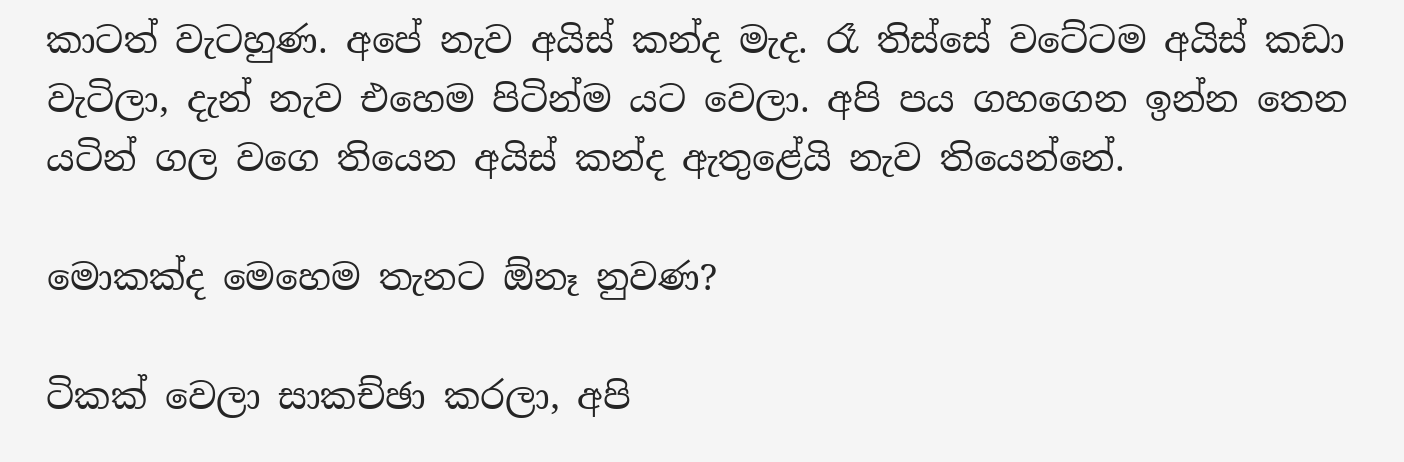කාටත් වැටහුණ. අපේ නැව අයිස් කන්ද මැද. රෑ තිස්සේ වටේටම අයිස් කඩා වැටිලා, දැන් නැව එහෙම පිටින්ම යට වෙලා. අපි පය ගහගෙන ඉන්න තෙන යටින් ගල වගෙ තියෙන අයිස් කන්ද ඇතුළේයි නැව තියෙන්නේ.

මොකක්ද මෙහෙම තැනට ඕනෑ නුවණ?

ටිකක් වෙලා සාකච්ඡා කරලා, අපි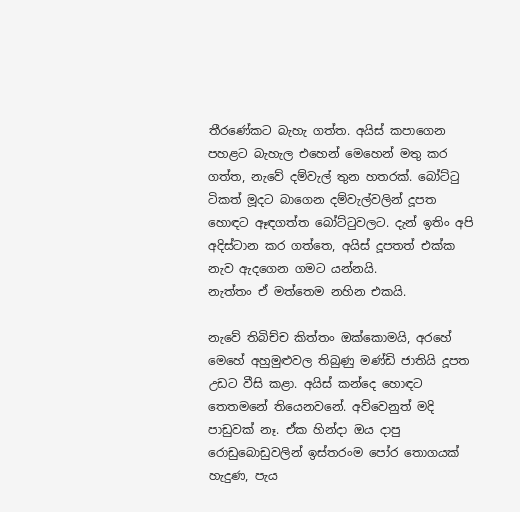තීරණේකට බැහැ ගත්ත. අයිස් කපාගෙන පහළට බැහැල එහෙන් මෙහෙන් මතු කර ගත්ත, නැවේ දම්වැල් තුන හතරක්. බෝට්ටු ටිකත් මූදට බාගෙන දම්වැල්වලින් දූපත හොඳට ඈඳගත්ත බෝට්ටුවලට. දැන් ඉතිං අපි අදිස්ටාන කර ගත්තෙ, අයිස් දූපතත් එක්ක නැව ඇදගෙන ගමට යන්නයි.
නැත්තං ඒ මත්තෙම නහින එකයි.

නැවේ තිබිච්ච කිත්තං ඔක්කොමයි, අරහේ මෙහේ අහුමුළුවල තිබුණු මණ්ඩි ජාතියි දූපත උඩට වීසි කළා. අයිස් කන්දෙ හොඳට තෙතමනේ තියෙනවනේ. අව්වෙනුත් මදි පාඩුවක් නෑ. ඒක හින්දා ඔය දාපු රොඩුබොඩුවලින් ඉස්තරංම පෝර තොගයක් හැදුණ, පැය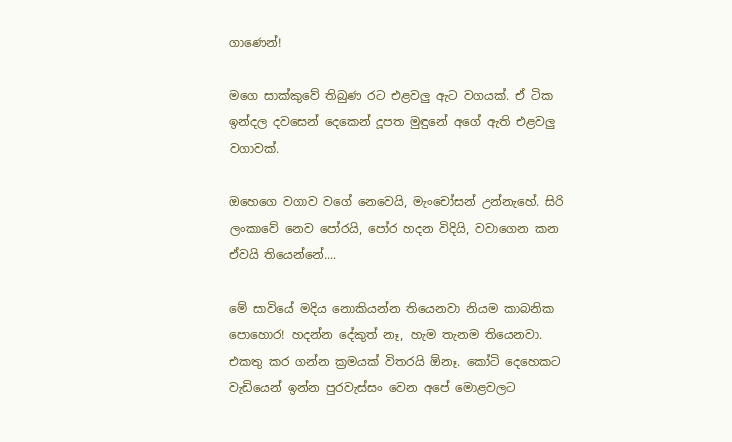ගාණෙන්!

මගෙ සාක්කුවේ තිබුණ රට එළවලු ඇට වගයක්. ඒ ටික ඉන්දල දවසෙන් දෙකෙන් දූපත මුඳුනේ අගේ ඇති එළවලු වගාවක්.

ඔහෙගෙ වගාව වගේ නෙවෙයි, මැංචෝසන් උන්නැහේ. සිරි ලංකාවේ නෙව පෝරයි, පෝර හදන විදියි, වවාගෙන කන ඒවයි තියෙන්නේ....

මේ සාවියේ මදිය නොකියන්න තියෙනවා නියම කාබනික පොහොර! හදන්න දේකුත් නෑ, හැම තැනම තියෙනවා. එකතු කර ගන්න ක්‍රමයක් විතරයි ඕනෑ. කෝටි දෙහෙකට වැඩියෙන් ඉන්න පුරවැස්සං වෙන අපේ මොළවලට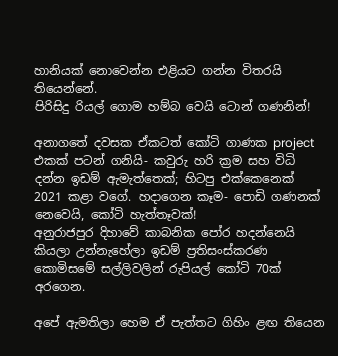හානියක් නොවෙන්න එළියට ගන්න විතරයි තියෙන්නේ.
පිරිසිදු රියල් ගොම හම්බ වෙයි ටොන් ගණනින්!

අනාගතේ දවසක ඒකටත් කෝටි ගාණක project එකක් පටන් ගනියි- කවුරු හරි ක්‍රම සහ විධි දන්න ඉඩම් ඇමැත්තෙක්; හිටපු එක්කෙනෙක් 2021 කළා වගේ. හදාගෙන කෑම- පොඩි ගණනක් නෙවෙයි, කෝටි හැත්තෑවක්!
අනුරාජපුර දිහාවේ කාබනික පෝර හදන්නෙයි කියලා උන්නැහේලා ඉඩම් ප්‍රතිසංස්කරණ
කොමිසමේ සල්ලිවලින් රුපියල් කෝටි 70ක් අරගෙන.

අපේ ඇමතිලා හෙම ඒ පැත්තට ගිහිං ළඟ තියෙන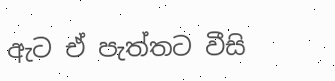ඇට ඒ පැත්තට වීසි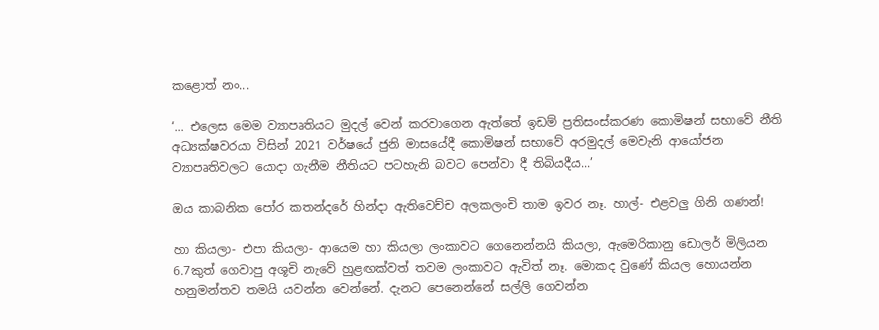කළොත් නං...

‘... එලෙස මෙම ව්‍යාපෘතියට මුදල් වෙන් කරවාගෙන ඇත්තේ ඉඩම් ප්‍රතිසංස්කරණ කොමිෂන් සභාවේ නීති අධ්‍යක්ෂවරයා විසින් 2021 වර්ෂයේ ජුනි මාසයේදී කොමිෂන් සභාවේ අරමුදල් මෙවැනි ආයෝජන ව්‍යාපෘතිවලට යොදා ගැනීම නීතියට පටහැනි බවට පෙන්වා දී තිබියදීය...’

ඔය කාබනික පෝර කතන්දරේ හින්දා ඇතිවෙච්ච අලකලංචි තාම ඉවර නෑ. හාල්- එළවලු ගිනි ගණන්!

හා කියලා- එපා කියලා- ආයෙම හා කියලා ලංකාවට ගෙනෙන්නයි කියලා, ඇමෙරිකානු ඩොලර් මිලියන 6.7කුත් ගෙවාපු අශූචි නැවේ හුළඟක්වත් තවම ලංකාවට ඇවිත් නෑ. මොකද වුණේ කියල හොයන්න හනුමන්තව තමයි යවන්න වෙන්නේ. දැනට පෙනෙන්නේ සල්ලි ගෙවන්න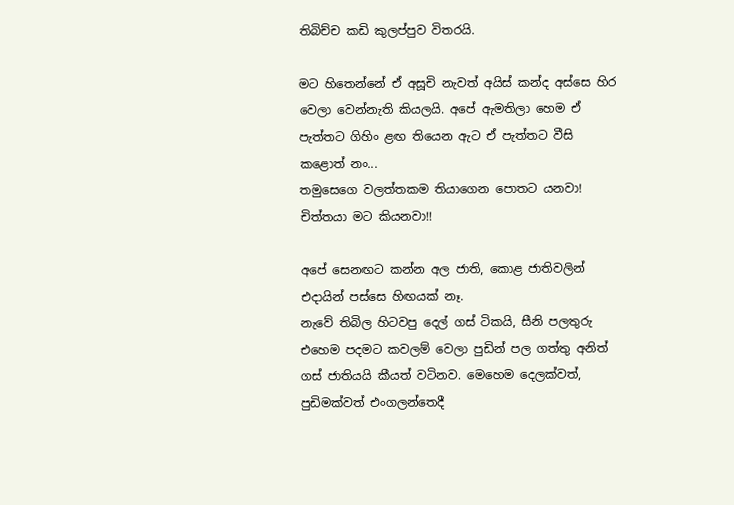තිබිච්ච කඩි කුලප්පුව විතරයි.

මට හිතෙන්නේ ඒ අසූචි නැවත් අයිස් කන්ද අස්සෙ හිර වෙලා වෙන්නැති කියලයි. අපේ ඇමතිලා හෙම ඒ පැත්තට ගිහිං ළඟ තියෙන ඇට ඒ පැත්තට වීසි කළොත් නං...
තමුසෙගෙ වලත්තකම තියාගෙන පොතට යනවා! චිත්තයා මට කියනවා!!

අපේ සෙනඟට කන්න අල ජාති, කොළ ජාතිවලින් එදායින් පස්සෙ හිඟයක් නෑ.
නැවේ තිබිල හිටවපු දෙල් ගස් ටිකයි, සීනි පලතුරු එහෙම පදමට කවලම් වෙලා පුඩින් පල ගත්තු අනිත් ගස් ජාතියයි කීයත් වටිනව. මෙහෙම දෙලක්වත්, පුඩිමක්වත් එංගලන්තෙදී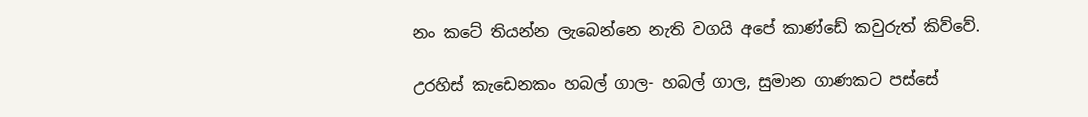නං කටේ තියන්න ලැබෙන්නෙ නැති වගයි අපේ කාණ්ඩේ කවුරුත් කිව්වේ.

උරහිස් කැඩෙනකං හබල් ගාල- හබල් ගාල, සුමාන ගාණකට පස්සේ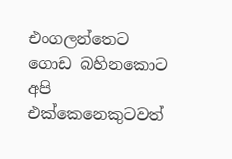එංගලන්තෙට ගොඩ බහිනකොට අපි එක්කෙනෙකුටවත්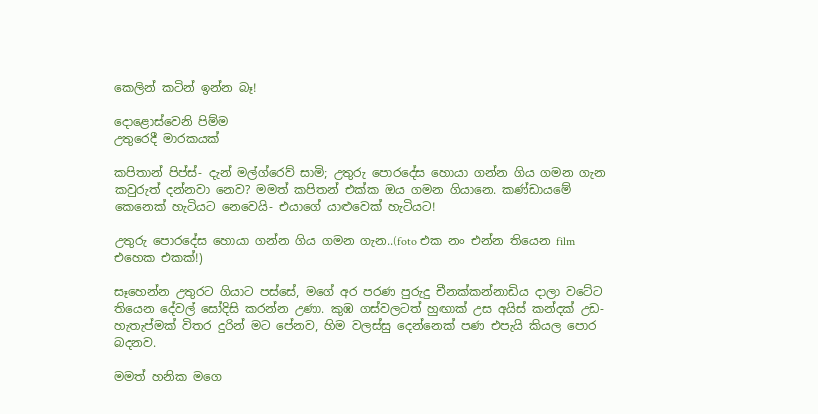කෙලින් කටින් ඉන්න බෑ!

දොළොස්වෙනි පිම්ම
උතුරෙදී මාරකයක්

කපිතාන් පිප්ස්- දැන් මල්ග්රෙව් සාමි; උතුරු පොරදේස හොයා ගන්න ගිය ගමන ගැන කවුරුත් දන්නවා නෙව? මමත් කපිතන් එක්ක ඔය ගමන ගියානෙ. කණ්ඩායමේ කෙනෙක් හැටියට නෙවෙයි- එයාගේ යාළුවෙක් හැටියට!

උතුරු පොරදේස හොයා ගන්න ගිය ගමන ගැන..(foto එක නං එන්න තියෙන film එහෙක එකක්!)

සෑහෙන්න උතුරට ගියාට පස්සේ, මගේ අර පරණ පුරුදු චීනක්කන්නාඩිය දාලා වටේට තියෙන දේවල් සෝදිසි කරන්න උණා. කුඹ ගස්වලටත් හුඟාක් උස අයිස් කන්දක් උඩ- හැතැප්මක් විතර දුරින් මට පේනව, හිම වලස්සු දෙන්නෙක් පණ එපැයි කියල පොර බදනව.

මමත් හනික මගෙ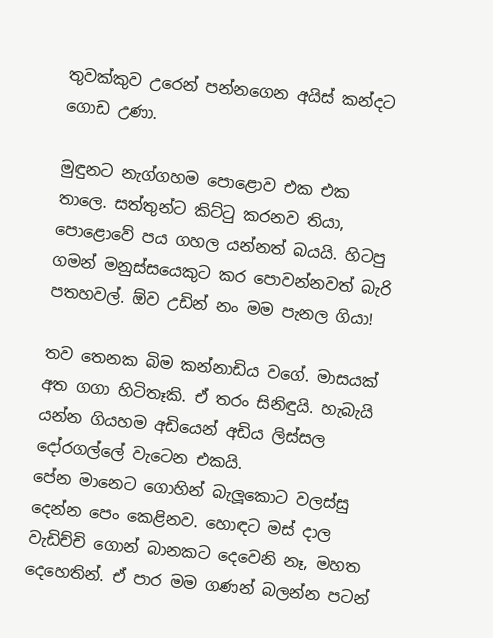තුවක්කුව උරෙන් පන්නගෙන අයිස් කන්දට ගොඩ උණා.

මුඳුනට නැග්ගහම පොළොව එක එක තාලෙ. සත්තුන්ට කිට්ටු කරනව තියා, පොළොවේ පය ගහල යන්නත් බයයි. හිටපු ගමන් මනුස්සයෙකුට කර පොවන්නවත් බැරි පතහවල්. ඕව උඩින් නං මම පැනල ගියා!

තව තෙනක බිම කන්නාඩිය වගේ. මාසයක් අත ගගා හිටිතෑකි. ඒ තරං සිනිඳුයි. හැබැයි යන්න ගියහම අඩියෙන් අඩිය ලිස්සල දෝරගල්ලේ වැටෙන එකයි.
පේන මානෙට ගොහින් බැලූකොට වලස්සු දෙන්න පෙං කෙළිනව. හොඳට මස් දාල වැඩිච්චි ගොන් බානකට දෙවෙනි නෑ, මහත දෙහෙතින්. ඒ පාර මම ගණන් බලන්න පටන්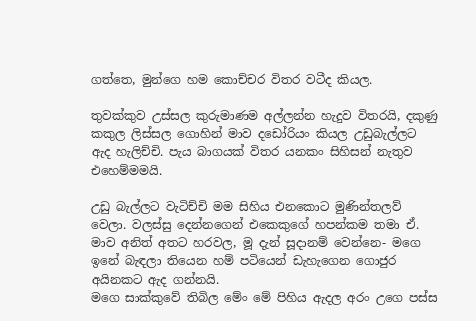ගත්තෙ, මුන්ගෙ හම කොච්චර විතර වටීද කියල.

තුවක්කුව උස්සල කුරුමාණම අල්ලන්න හැදුව විතරයි, දකුණු කකුල ලිස්සල ගොහින් මාව දඩෝරියං කියල උඩුබැල්ලට ඇද හැලිච්චි. පැය බාගයක් විතර යනකං සිහිසන් නැතුව එහෙම්මමයි.

උඩු බැල්ලට වැටිච්චි මම සිහිය එනකොට මුණින්තලව් වෙලා. වලස්සු දෙන්නගෙන් එකෙකුගේ හපන්කම තමා ඒ. මාව අනිත් අතට හරවල, මූ දැන් සූදානම් වෙන්නෙ- මගෙ ඉනේ බැඳලා තියෙන හම් පටියෙන් ඩැහැගෙන ගොජුර අයිනකට ඇද ගන්නයි.
මගෙ සාක්කුවේ තිබිල මේං මේ පිහිය ඇදල අරං උගෙ පස්ස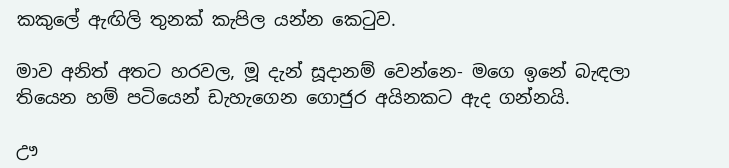කකුලේ ඇඟිලි තුනක් කැපිල යන්න කෙටුව.

මාව අනිත් අතට හරවල, මූ දැන් සූදානම් වෙන්නෙ- මගෙ ඉනේ බැඳලා තියෙන හම් පටියෙන් ඩැහැගෙන ගොජුර අයිනකට ඇද ගන්නයි.

ඌ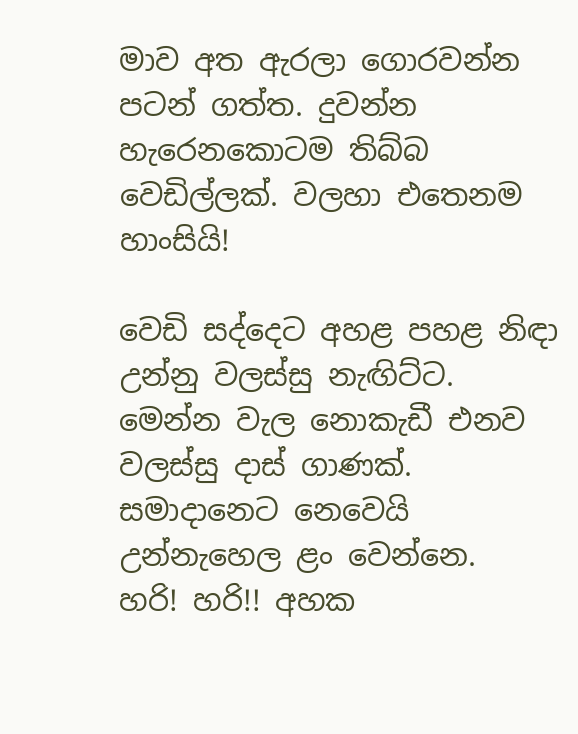මාව අත ඇරලා ගොරවන්න පටන් ගත්ත. දුවන්න හැරෙනකොටම තිබ්බ වෙඩිල්ලක්. වලහා එතෙනම හාංසියි!

වෙඩි සද්දෙට අහළ පහළ නිඳා උන්නු වලස්සු නැඟිට්ට. මෙන්න වැල නොකැඩී එනව වලස්සු දාස් ගාණක්. සමාදානෙට නෙවෙයි උන්නැහෙල ළං වෙන්නෙ.
හරි! හරි!! අහක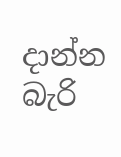දාන්න බැරි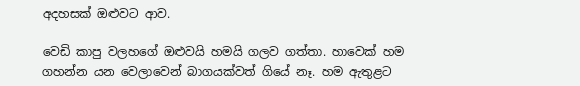අදහසක් ඔළුවට ආව.

වෙඩි කාපු වලහගේ ඔළුවයි හමයි ගලව ගත්තා. හාවෙක් හම ගහන්න යන වෙලාවෙන් බාගයක්වත් ගියේ නෑ. හම ඇතුළට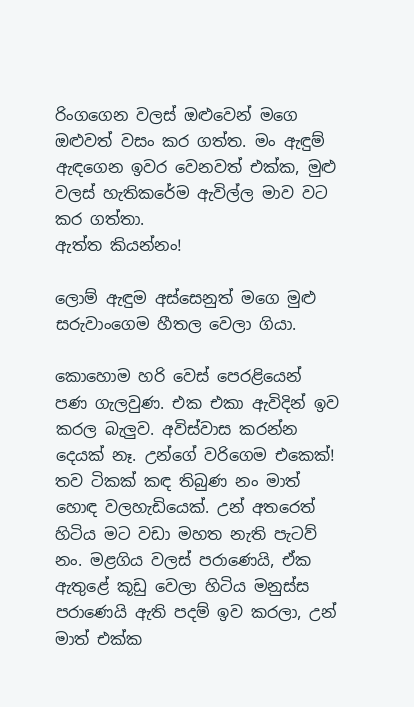රිංගගෙන වලස් ඔළුවෙන් මගෙ ඔළුවත් වසං කර ගත්ත. මං ඇඳුම් ඇඳගෙන ඉවර වෙනවත් එක්ක, මුළු වලස් හැතිකරේම ඇවිල්ල මාව වට කර ගත්තා.
ඇත්ත කියන්නං!

ලොම් ඇඳුම අස්සෙනුත් මගෙ මුළු සරුවාංගෙම හීතල වෙලා ගියා.

කොහොම හරි වෙස් පෙරළියෙන් පණ ගැලවුණ. එක එකා ඇවිදින් ඉව කරල බැලුව. අවිස්වාස කරන්න දෙයක් නෑ. උන්ගේ වරිගෙම එකෙක්! තව ටිකක් කඳ තිබුණ නං මාත් හොඳ වලහැඩියෙක්. උන් අතරෙත් හිටිය මට වඩා මහත නැති පැටව් නං. මළගිය වලස් පරාණෙයි, ඒක ඇතුළේ කූඩු වෙලා හිටිය මනුස්ස පරාණෙයි ඇති පදම් ඉව කරලා, උන් මාත් එක්ක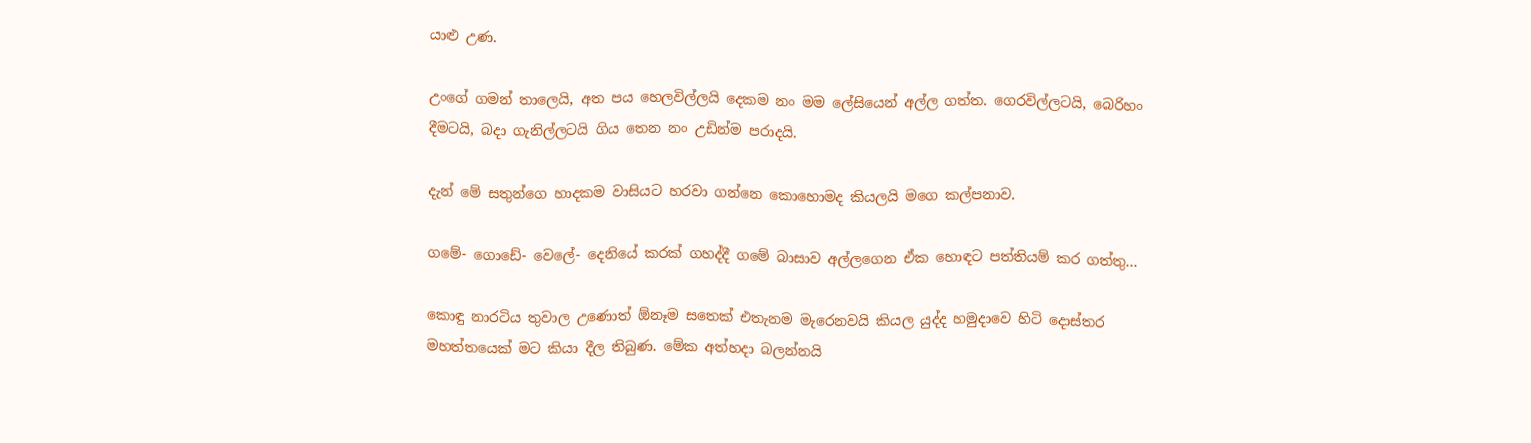යාළු උණ.

උංගේ ගමන් තාලෙයි, අත පය හෙලවිල්ලයි දෙකම නං මම ලේසියෙන් අල්ල ගත්ත. ගෙරවිල්ලටයි, බෙරිහං දීමටයි, බදා ගැනිල්ලටයි ගිය තෙන නං උඩින්ම පරාදයි.

දැන් මේ සතුන්ගෙ හාදකම වාසියට හරවා ගන්නෙ කොහොමද කියලයි මගෙ කල්පනාව.

ගමේ- ගොඩේ- වෙලේ- දෙනියේ කරක් ගහද්දී ගමේ බාසාව අල්ලගෙන ඒක හොඳට පත්තියම් කර ගත්තු...

කොඳු නාරටිය තුවාල උණොත් ඕනෑම සතෙක් එතැනම මැරෙනවයි කියල යුද්ද හමුදාවෙ හිටි දොස්තර මහත්තයෙක් මට කියා දීල තිබුණ. මේක අත්හදා බලන්නයි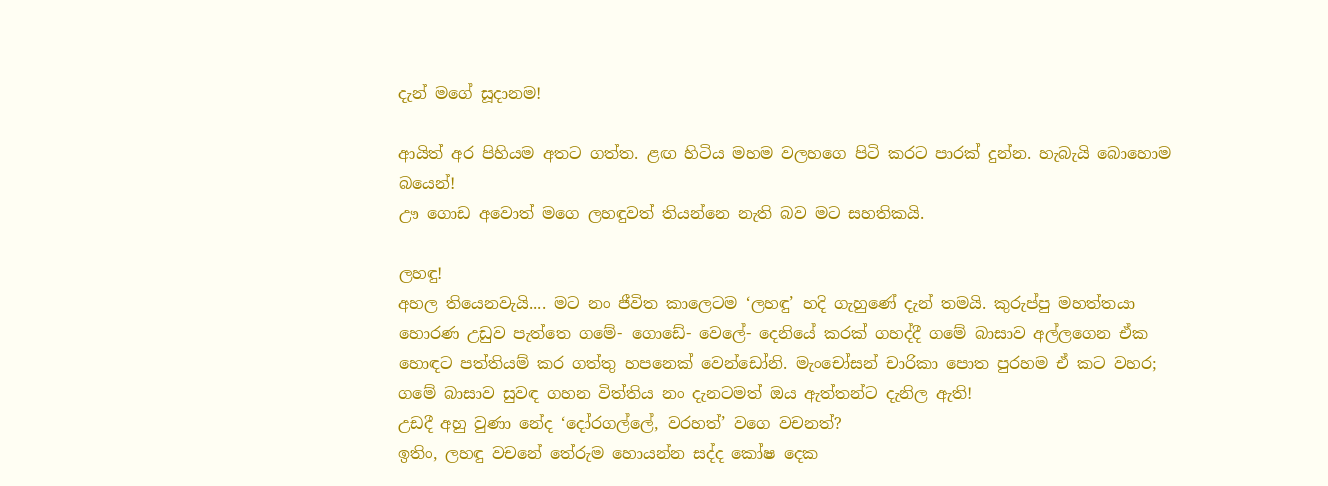දැන් මගේ සූදානම!

ආයිත් අර පිහියම අතට ගත්ත. ළඟ හිටිය මහම වලහගෙ පිටි කරට පාරක් දුන්න. හැබැයි බොහොම බයෙන්!
ඌ ගොඩ අවොත් මගෙ ලහඳුවත් තියන්නෙ නැති බව මට සහතිකයි.

ලහඳු!
අහල තියෙනවැයි.... මට නං ජීවිත කාලෙටම ‘ලහඳු’ හදි ගැහුණේ දැන් තමයි. කුරුප්පු මහත්තයා හොරණ උඩුව පැත්තෙ ගමේ- ගොඩේ- වෙලේ- දෙනියේ කරක් ගහද්දී ගමේ බාසාව අල්ලගෙන ඒක හොඳට පත්තියම් කර ගත්තු හපනෙක් වෙන්ඩෝනි. මැංචෝසන් චාරිකා පොත පුරහම ඒ කට වහර; ගමේ බාසාව සුවඳ ගහන විත්තිය නං දැනටමත් ඔය ඇත්තන්ට දැනිල ඇති!
උඩදී අහු වුණා නේද ‘දෝරගල්ලේ, වරහත්’ වගෙ වචනත්?
ඉතිං, ලහඳු වචනේ තේරුම හොයන්න සද්ද කෝෂ දෙක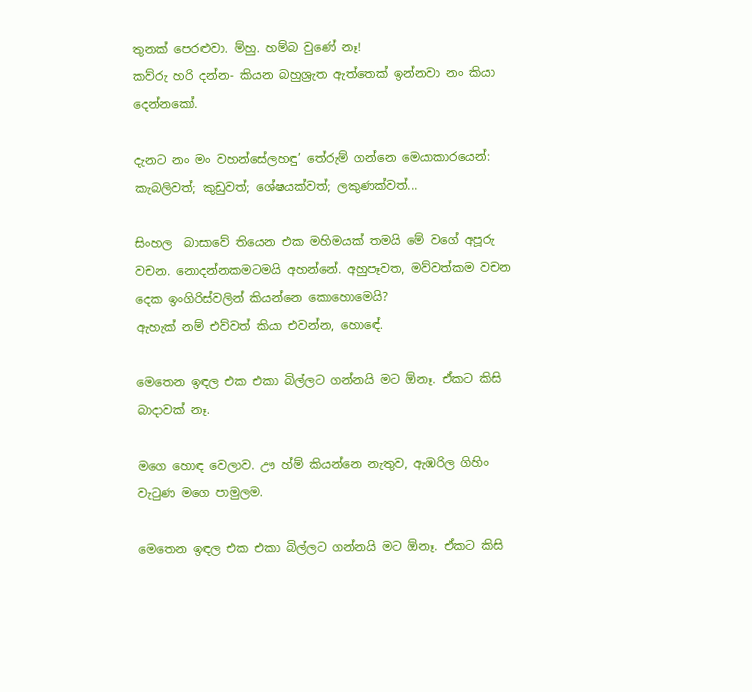තුනක් පෙරළුවා. ම්හු. හම්බ වුණේ නෑ!
කව්රු හරි දන්න- කියන බහුශ්‍රැත ඇත්තෙක් ඉන්නවා නං කියා දෙන්නකෝ.

දැනට නං මං වහන්සේලහඳු’ තේරුම් ගන්නෙ මෙයාකාරයෙන්: කැබලිවත්; කුඩුවත්; ශේෂයක්වත්; ලකුණක්වත්...

සිංහල  බාසාවේ තියෙන එක මහිමයක් තමයි මේ වගේ අපූරු වචන. නොදන්නකමටමයි අහන්නේ. අහුපෑවත, මව්වත්කම වචන දෙක ඉංගිරිස්වලින් කියන්නෙ කොහොමෙයි?
ඇහැක් නම් එව්වත් කියා එවන්න, හොඳේ.

මෙතෙන ඉඳල එක එකා බිල්ලට ගන්නයි මට ඕනෑ. ඒකට කිසි බාදාවක් නෑ.

මගෙ හොඳ වෙලාව. ඌ හ්ම් කියන්නෙ නැතුව, ඇඹරිල ගිහිං වැටුණ මගෙ පාමුලම.

මෙතෙන ඉඳල එක එකා බිල්ලට ගන්නයි මට ඕනෑ. ඒකට කිසි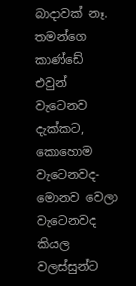බාදාවක් නෑ. තමන්ගෙ කාණ්ඩේ එවුන් වැටෙනව දැක්කට, කොහොම වැටෙනවද- මොනව වෙලා වැටෙනවද කියල වලස්සුන්ට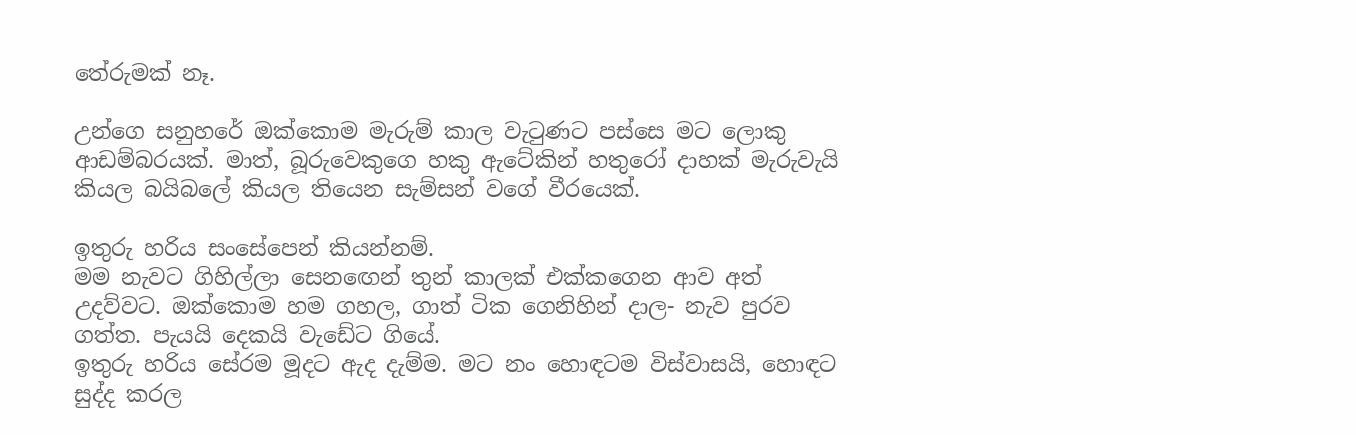තේරුමක් නෑ.

උන්ගෙ සනුහරේ ඔක්කොම මැරුම් කාල වැටුණට පස්සෙ මට ලොකු ආඩම්බරයක්. මාත්, බූරුවෙකුගෙ හකු ඇටේකින් හතුරෝ දාහක් මැරුවැයි කියල බයිබලේ කියල තියෙන සැම්සන් වගේ වීරයෙක්.

ඉතුරු හරිය සංසේපෙන් කියන්නම්.
මම නැවට ගිහිල්ලා සෙනඟෙන් තුන් කාලක් එක්කගෙන ආව අත් උදව්වට. ඔක්කොම හම ගහල, ගාත් ටික ගෙනිහින් දාල- නැව පුරව ගත්ත. පැයයි දෙකයි වැඩේට ගියේ.
ඉතුරු හරිය සේරම මූදට ඇද දැම්ම. මට නං හොඳටම විස්වාසයි, හොඳට සුද්ද කරල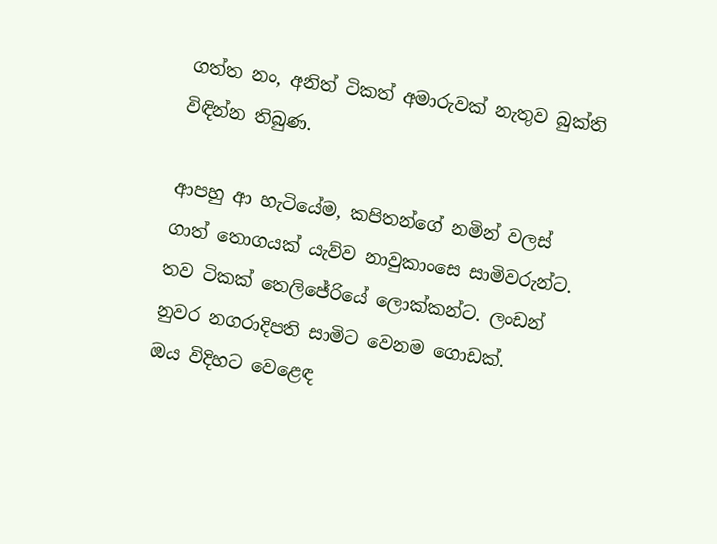ගත්ත නං, අනිත් ටිකත් අමාරුවක් නැතුව බුක්ති විඳින්න තිබුණ.

ආපහු ආ හැටියේම, කපිතන්ගේ නමින් වලස් ගාත් තොගයක් යැව්ව නාවුකාංසෙ සාමිවරුන්ට. තව ටිකක් තෙලිජේරියේ ලොක්කන්ට. ලංඩන් නුවර නගරාදිපති සාමිට වෙනම ගොඩක්.
ඔය විදිහට වෙළෙඳ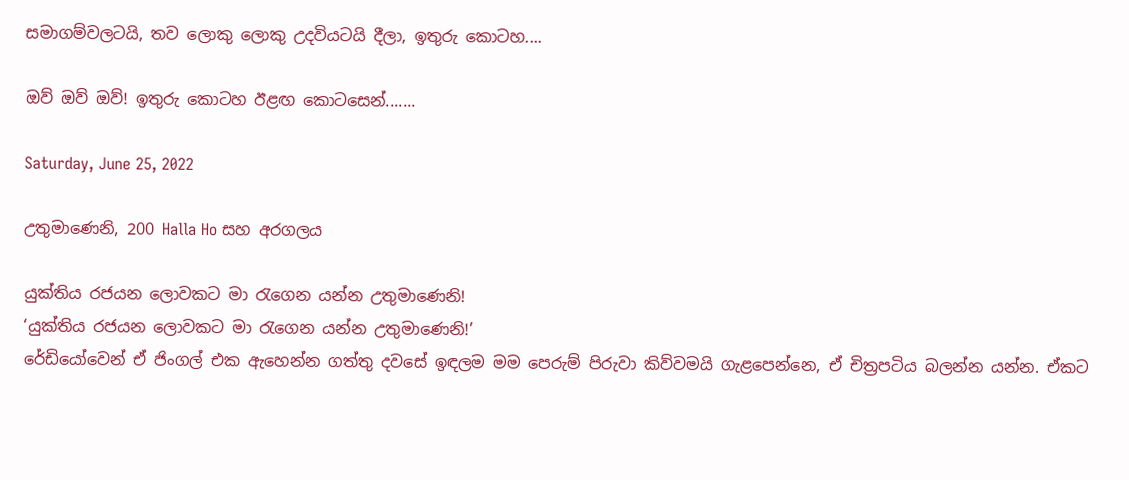සමාගම්වලටයි, තව ලොකු ලොකු උදවියටයි දීලා, ඉතුරු කොටහ....

ඔව් ඔව් ඔව්! ඉතුරු කොටහ ඊළඟ කොටසෙන්.......

Saturday, June 25, 2022

උතුමාණෙනි, 200 Halla Ho සහ අරගලය

යුක්තිය රජයන ලොවකට මා රැගෙන යන්න උතුමාණෙනි!
‘යුක්තිය රජයන ලොවකට මා රැගෙන යන්න උතුමාණෙනි!’
රේඩියෝවෙන් ඒ ජිංගල් එක ඇහෙන්න ගත්තු දවසේ ඉඳලම මම පෙරුම් පිරුවා කිව්වමයි ගැළපෙන්නෙ, ඒ චිත්‍රපටිය බලන්න යන්න. ඒකට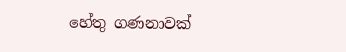හේතු ගණනාවක්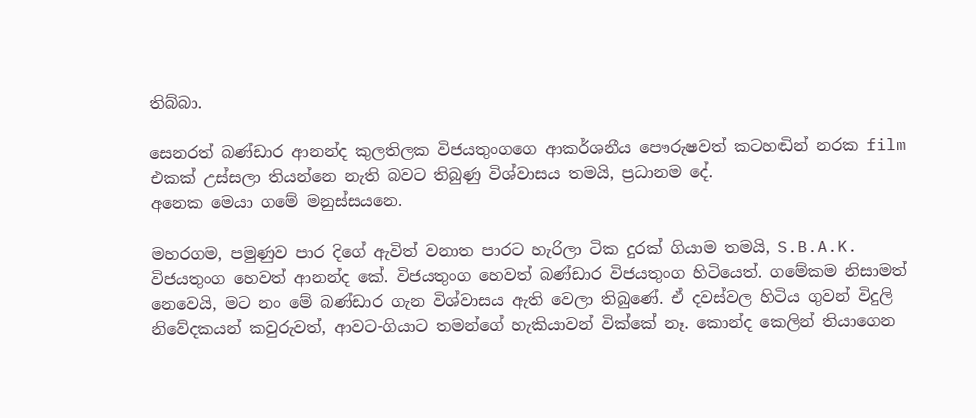තිබ්බා.

සෙනරත් බණ්ඩාර ආනන්ද කුලතිලක විජයතුංගගෙ ආකර්ශනීය පෞරුෂවත් කටහඬින් නරක film එකක් උස්සලා තියන්නෙ නැති බවට තිබුණු විශ්වාසය තමයි, ප්‍රධානම දේ.
අනෙක මෙයා ගමේ මනුස්සයනෙ.

මහරගම, පමුණුව පාර දිගේ ඇවිත් වනාත පාරට හැරිලා ටික දුරක් ගියාම තමයි, S.B.A.K. විජයතුංග හෙවත් ආනන්ද කේ. විජයතුංග හෙවත් බණ්ඩාර විජයතුංග හිටියෙත්. ගමේකම නිසාමත් නෙවෙයි, මට නං මේ බණ්ඩාර ගැන විශ්වාසය ඇති වෙලා තිබුණේ. ඒ දවස්වල හිටිය ගුවන් විදුලි නිවේදකයන් කවුරුවත්, ආවට-ගියාට තමන්ගේ හැකියාවන් වික්කේ නෑ. කොන්ද කෙලින් තියාගෙන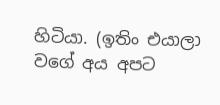හිටියා. (ඉතිං එයාලා වගේ අය අපට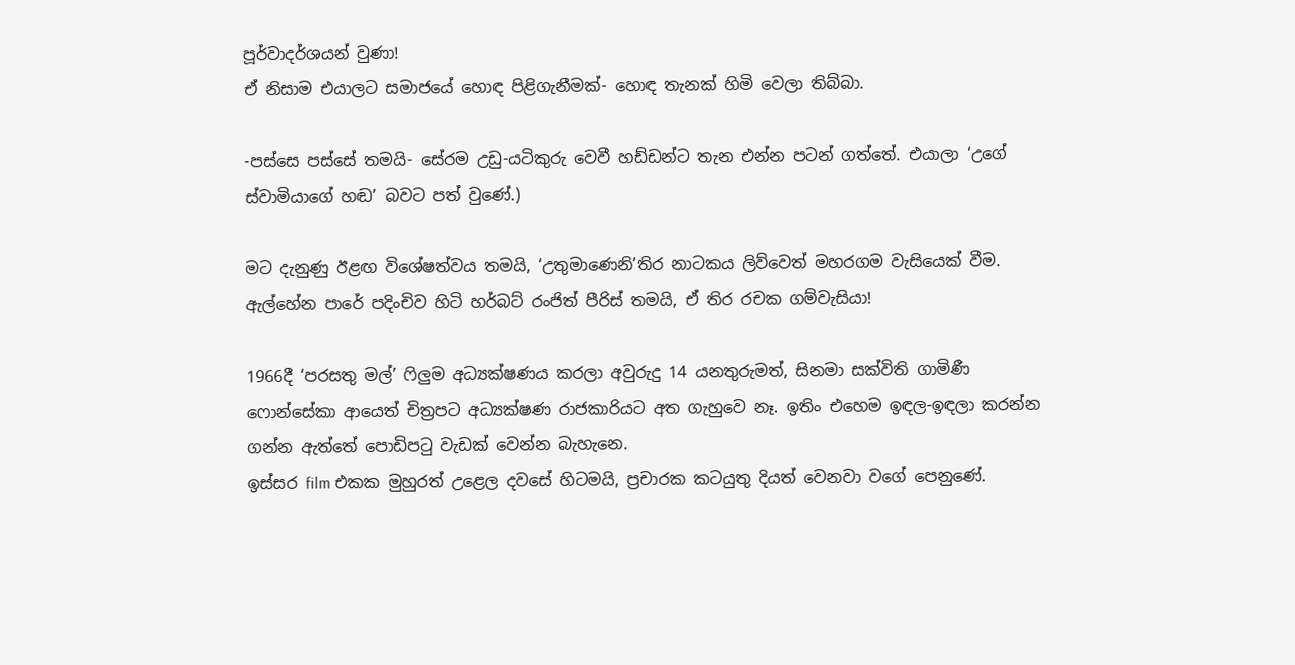පූර්වාදර්ශයන් වුණා!
ඒ නිසාම එයාලට සමාජයේ හොඳ පිළිගැනීමක්- හොඳ තැනක් හිමි වෙලා තිබ්බා.

-පස්සෙ පස්සේ තමයි- සේරම උඩු-යටිකුරු වෙවී හඩ්ඩන්ට තැන එන්න පටන් ගත්තේ. එයාලා ‘උගේ ස්වාමියාගේ හඬ’ බවට පත් වුණේ.)

මට දැනුණු ඊළඟ විශේෂත්වය තමයි, ‘උතුමාණෙනි’තිර නාටකය ලිව්වෙත් මහරගම වැසියෙක් වීම. ඇල්හේන පාරේ පදිංචිව හිටි හර්බට් රංජිත් පීරිස් තමයි, ඒ තිර රචක ගම්වැසියා!

1966දී ‘පරසතු මල්’ ෆිලුම අධ්‍යක්ෂණය කරලා අවුරුදු 14 යනතුරුමත්, සිනමා සක්විති ගාමිණී ෆොන්සේකා ආයෙත් චිත්‍රපට අධ්‍යක්ෂණ රාජකාරියට අත ගැහුවෙ නෑ. ඉතිං එහෙම ඉඳල-ඉඳලා කරන්න ගන්න ඇත්තේ පොඩිපටු වැඩක් වෙන්න බැහැනෙ.
ඉස්සර film එකක මුහුරත් උළෙල දවසේ හිටමයි, ප්‍රචාරක කටයුතු දියත් වෙනවා වගේ පෙනුණේ.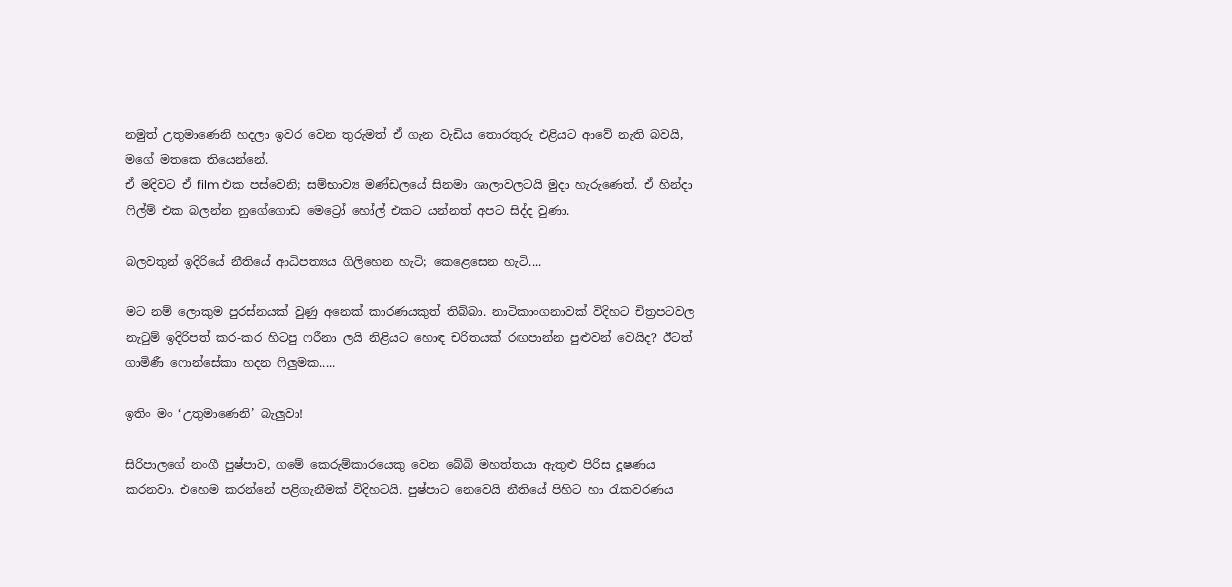නමුත් උතුමාණෙනි හදලා ඉවර වෙන තුරුමත් ඒ ගැන වැඩිය තොරතුරු එළියට ආවේ නැති බවයි, මගේ මතකෙ තියෙන්නේ.
ඒ මදිවට ඒ film එක පස්වෙනි; සම්භාව්‍ය මණ්ඩලයේ සිනමා ශාලාවලටයි මුදා හැරුණෙත්. ඒ හින්දා ෆිල්ම් එක බලන්න නුගේගොඩ මෙට්‍රෝ හෝල් එකට යන්නත් අපට සිද්ද වුණා.

බලවතුන් ඉදිරියේ නීතියේ ආධිපත්‍යය ගිලිහෙන හැටි; කෙළෙසෙන හැටි....

මට නම් ලොකුම පුරස්නයක් වුණු අනෙක් කාරණයකුත් තිබ්බා. නාටිකාංගනාවක් විදිහට චිත්‍රපටවල නැටුම් ඉදිරිපත් කර-කර හිටපු ෆරීනා ලයි නිළියට හොඳ චරිතයක් රඟපාන්න පුළුවන් වෙයිද? ඊටත් ගාමිණී ෆොන්සේකා හදන ෆිලුමක.....

ඉතිං මං ‘උතුමාණෙනි’ බැලුවා!

සිරිපාලගේ නංගී පුෂ්පාව, ගමේ කෙරුම්කාරයෙකු වෙන බේබි මහත්තයා ඇතුළු පිරිස දූෂණය කරනවා. එහෙම කරන්නේ පළිගැනීමක් විදිහටයි. පුෂ්පාට නෙවෙයි නීතියේ පිහිට හා රැකවරණය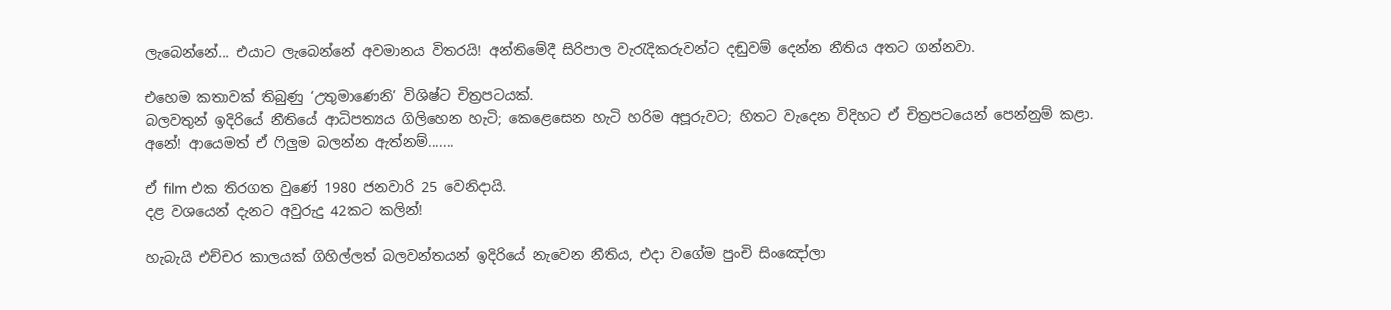ලැබෙන්නේ... එයාට ලැබෙන්නේ අවමානය විතරයි! අන්තිමේදී සිරිපාල වැරැදිකරුවන්ට දඬුවම් දෙන්න නීතිය අතට ගන්නවා.

එහෙම කතාවක් තිබුණු ‘උතුමාණෙනි’ විශිෂ්ට චිත්‍රපටයක්.
බලවතුන් ඉදිරියේ නීතියේ ආධිපත්‍යය ගිලිහෙන හැටි; කෙළෙසෙන හැටි හරිම අපූරුවට; හිතට වැදෙන විදිහට ඒ චිත්‍රපටයෙන් පෙන්නුම් කළා.
අනේ! ආයෙමත් ඒ ෆිලුම බලන්න ඇත්නම්.......

ඒ film එක තිරගත වුණේ 1980 ජනවාරි 25 වෙනිදායි.
දළ වශයෙන් දැනට අවුරුදු 42කට කලින්!

හැබැයි එච්චර කාලයක් ගිහිල්ලත් බලවන්තයන් ඉදිරියේ නැවෙන නීතිය, එදා වගේම පුංචි සිංඤෝලා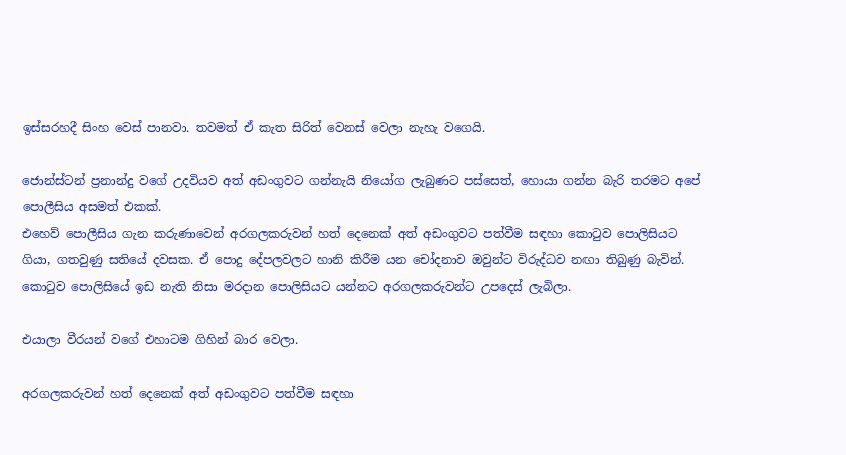ඉස්සරහදී සිංහ වෙස් පානවා. තවමත් ඒ කැත සිරිත් වෙනස් වෙලා නැහැ වගෙයි.

ජොන්ස්ටන් ප්‍රනාන්දු වගේ උදවියව අත් අඩංගුවට ගන්නැයි නියෝග ලැබුණට පස්සෙත්, හොයා ගන්න බැරි තරමට අපේ පොලීසිය අසමත් එකක්.
එහෙව් පොලීසිය ගැන කරුණාවෙන් අරගලකරුවන් හත් දෙනෙක් අත් අඩංගුවට පත්වීම සඳහා කොටුව පොලිසියට ගියා, ගතවුණු සතියේ දවසක. ඒ පොදු දේපලවලට හානි කිරීම යන චෝදනාව ඔවුන්ට විරුද්ධව නඟා තිබුණු බැවින්. කොටුව පොලිසියේ ඉඩ නැති නිසා මරදාන පොලිසියට යන්නට අරගලකරුවන්ට උපදෙස් ලැබිලා.

එයාලා වීරයන් වගේ එහාටම ගිහින් බාර වෙලා.

අරගලකරුවන් හත් දෙනෙක් අත් අඩංගුවට පත්වීම සඳහා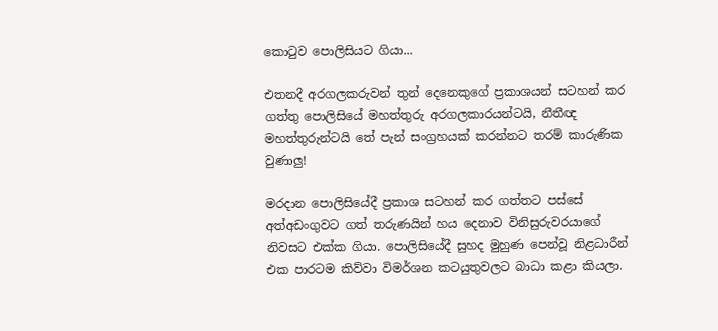කොටුව පොලිසියට ගියා...

එතනදී අරගලකරුවන් තුන් දෙනෙකුගේ ප්‍රකාශයන් සටහන් කර ගත්තු පොලිසියේ මහත්තුරු අරගලකාරයන්ටයි, නීතීඥ මහත්තුරුන්ටයි තේ පැන් සංග්‍රහයක් කරන්නට තරම් කාරුණික වුණාලු!

මරදාන පොලිසියේදී ප්‍රකාශ සටහන් කර ගත්තට පස්සේ අත්අඩංගුවට ගත් තරුණයින් හය දෙනාව විනිසුරුවරයාගේ  නිවසට එක්ක ගියා. පොලිසියේදී සුහද මුහුණ පෙන්වූ නිළධාරීන් එක පාරටම කිව්වා විමර්ශන කටයුතුවලට බාධා කළා කියලා.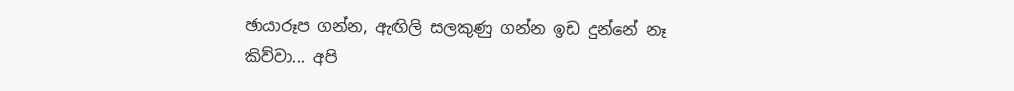ඡායාරූප ගන්න, ඇඟිලි සලකුණු ගන්න ඉඩ දුන්නේ නෑ කිව්වා... අපි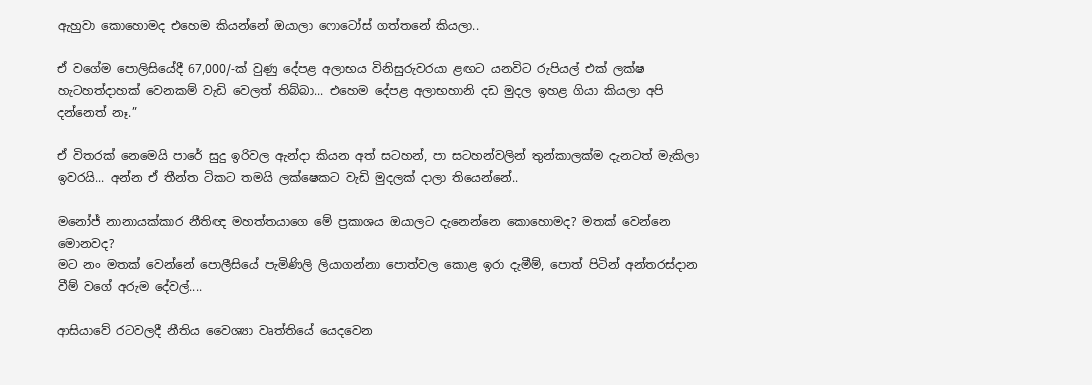ඇහුවා කොහොමද එහෙම කියන්නේ ඔයාලා ෆොටෝස් ගත්තනේ කියලා..

ඒ වගේම පොලිසියේදී 67,000/-ක් වුණු දේපළ අලාභය විනිසුරුවරයා ළඟට යනවිට රුපියල් එක් ලක්ෂ හැටහත්දාහක් වෙනකම් වැඩි වෙලත් තිබ්බා... එහෙම දේපළ අලාභහානි දඩ මුදල ඉහළ ගියා කියලා අපි දන්නෙත් නෑ.”

ඒ විතරක් නෙමෙයි පාරේ සුදු ඉරිවල ඇන්දා කියන අත් සටහන්, පා සටහන්වලින් තුන්කාලක්ම දැනටත් මැකිලා ඉවරයි... අන්න ඒ තීන්ත ටිකට තමයි ලක්ෂෙකට වැඩි මුදලක් දාලා තියෙන්නේ..

මනෝජ් නානායක්කාර නීතිඥ මහත්තයාගෙ මේ ප්‍රකාශය ඔයාලට දැනෙන්නෙ කොහොමද? මතක් වෙන්නෙ මොනවද?
මට නං මතක් වෙන්නේ පොලීසියේ පැමිණිලි ලියාගන්නා පොත්වල කොළ ඉරා දැමීම්, පොත් පිටින් අන්තරස්දාන වීම් වගේ අරුම දේවල්....

ආසියාවේ රටවලදී නීතිය වෛශ්‍යා වෘත්තියේ යෙදවෙන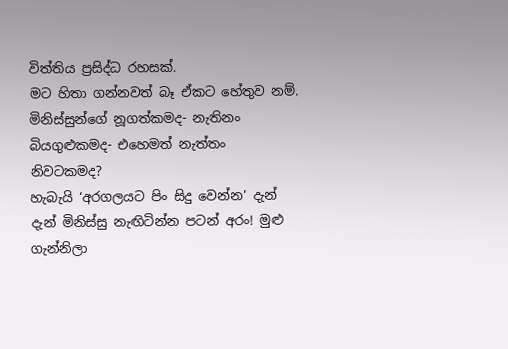විත්තිය ප්‍රසිද්ධ රහසක්.
මට හිතා ගන්නවත් බෑ ඒකට හේතුව නම්. මිනිස්සුන්ගේ නූගත්කමද- නැතිනං බියගුළුකමද- එහෙමත් නැත්තං නිවටකමද?
හැබැයි ‘අරගලයට පිං සිදු වෙන්න’ දැන් දැන් මිනිස්සු නැඟිටින්න පටන් අරං! මුළු ගැන්නිලා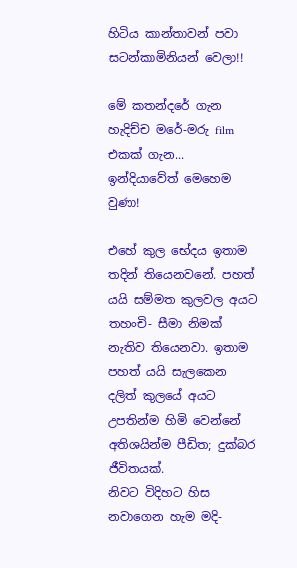හිටිය කාන්තාවන් පවා
සටන්කාමිනියන් වෙලා!!

මේ කතන්දරේ ගැන හැදිච්ච මරේ-මරු film එකක් ගැන...
ඉන්දියාවේත් මෙහෙම වුණා!

එහේ කුල භේදය ඉතාම තදින් තියෙනවනේ. පහත් යයි සම්මත කුලවල අයට තහංචි- සීමා නිමක් නැතිව තියෙනවා. ඉතාම පහත් යයි සැලකෙන දලිත් කුලයේ අයට උපතින්ම හිමි වෙන්නේ අතිශයින්ම පීඩිත; දුක්බර ජීවිතයක්.
නිවට විදිහට හිස නවාගෙන හැම මදි-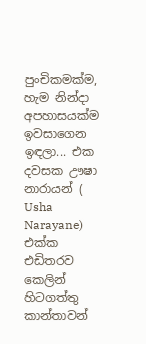පුංචිකමක්ම, හැම නින්දා අපහාසයක්ම ඉවසාගෙන ඉඳලා... එක දවසක ඌෂා නාරායන් (
Usha Narayane) එක්ක එඩිතරව කෙලින් හිටගත්තු කාන්තාවන්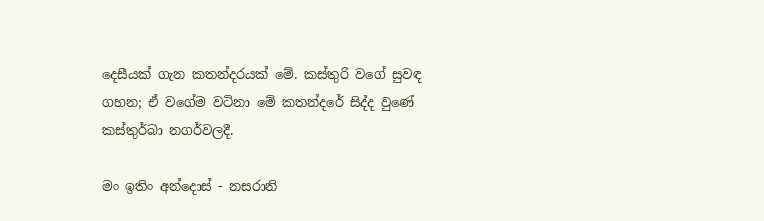දෙසීයක් ගැන කතන්දරයක් මේ. කස්තුරි වගේ සුවඳ ගහන; ඒ වගේම වටිනා මේ කතන්දරේ සිද්ද වුණේ කස්තුර්බා නගර්වලදී.

මං ඉතිං අන්දොස් - නසරානි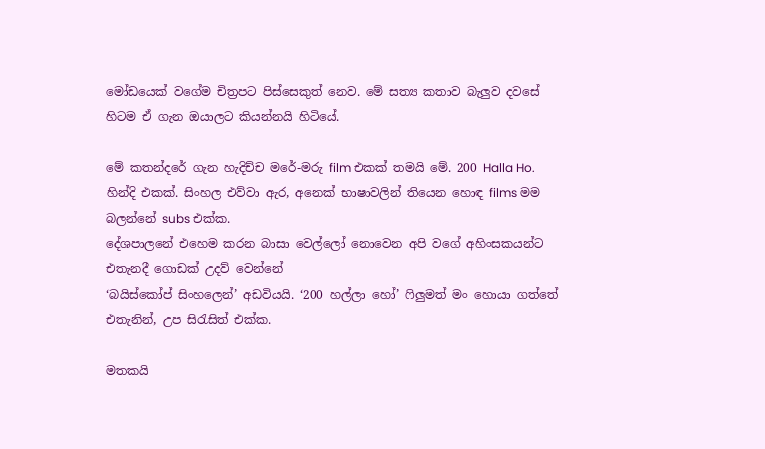මෝඩයෙක් වගේම චිත්‍රපට පිස්සෙකුත් නෙව. මේ සත්‍ය කතාව බැලුව දවසේ හිටම ඒ ගැන ඔයාලට කියන්නයි හිටියේ.

මේ කතන්දරේ ගැන හැදිච්ච මරේ-මරු film එකක් තමයි මේ. 200 Halla Ho. හින්දි එකක්. සිංහල එව්වා ඇර, අනෙක් භාෂාවලින් තියෙන හොඳ films මම බලන්නේ subs එක්ක.
දේශපාලනේ එහෙම කරන බාසා වෙල්ලෝ නොවෙන අපි වගේ අහිංසකයන්ට එතැනදී ගොඩක් උදව් වෙන්නේ
‘බයිස්කෝප් සිංහලෙන්’ අඩවියයි. ‘200 හල්ලා හෝ’ ෆිලුමත් මං හොයා ගත්තේ එතැනින්, උප සිරැසිත් එක්ක.

මතකයි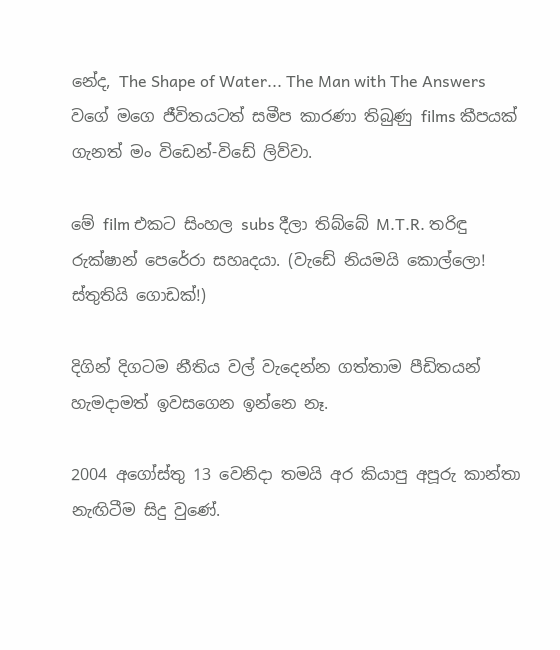නේද, The Shape of Water... The Man with The Answers වගේ මගෙ ජීවිතයටත් සමීප කාරණා තිබුණු films කීපයක් ගැනත් මං විඩෙන්-විඩේ ලිව්වා.

මේ film එකට සිංහල subs දීලා තිබ්බේ M.T.R. තරිඳු රුක්ෂාන් පෙරේරා සහෘදයා. (වැඩේ නියමයි කොල්ලො! ස්තුතියි ගොඩක්!)

දිගින් දිගටම නීතිය වල් වැදෙන්න ගත්තාම පීඩිතයන් හැමදාමත් ඉවසගෙන ඉන්නෙ නෑ.

2004 අගෝස්තු 13 වෙනිදා තමයි අර කියාපු අපූරු කාන්තා නැඟිටීම සිදු වුණේ.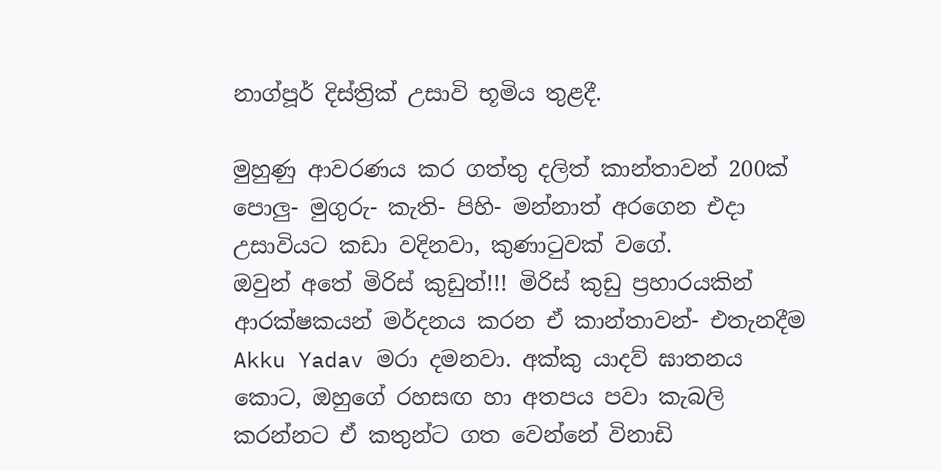නාග්පූර් දිස්ත්‍රික් උසාවි භූමිය තුළදී.

මුහුණු ආවරණය කර ගත්තු දලිත් කාන්තාවන් 200ක් පොලු- මුගුරු- කැති- පිහි- මන්නාත් අරගෙන එදා උසාවියට කඩා වදිනවා, කුණාටුවක් වගේ.
ඔවුන් අතේ මිරිස් කුඩුත්!!! මිරිස් කුඩු ප්‍රහාරයකින් ආරක්ෂකයන් මර්දනය කරන ඒ කාන්තාවන්- එතැනදීම
Akku Yadav මරා දමනවා. අක්කු යාදව් ඝාතනය කොට, ඔහුගේ රහසඟ හා අතපය පවා කැබලි කරන්නට ඒ කතුන්ට ගත වෙන්නේ විනාඩි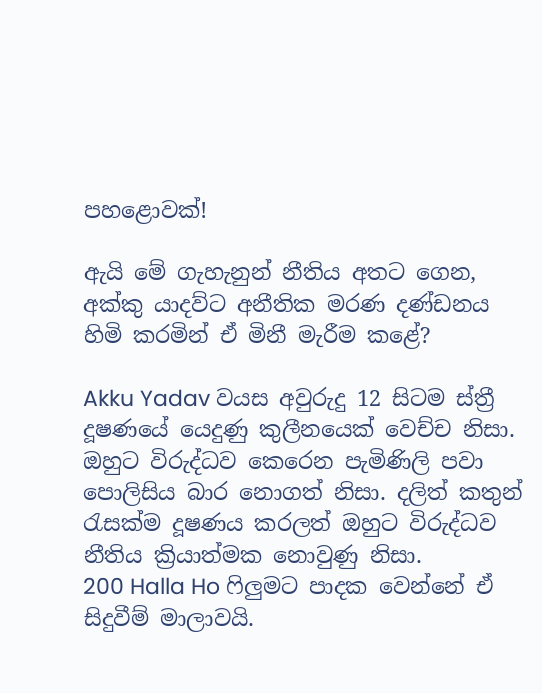පහළොවක්!

ඇයි මේ ගැහැනුන් නීතිය අතට ගෙන, අක්කු යාදව්ට අනීතික මරණ දණ්ඩනය හිමි කරමින් ඒ මිනී මැරීම කළේ?

Akku Yadav වයස අවුරුදු 12 සිටම ස්ත්‍රී දූෂණයේ යෙදුණු කුලීනයෙක් වෙච්ච නිසා. ඔහුට විරුද්ධව කෙරෙන පැමිණිලි පවා පොලිසිය බාර නොගත් නිසා. දලිත් කතුන් රැසක්ම දූෂණය කරලත් ඔහුට විරුද්ධව නීතිය ක්‍රියාත්මක නොවුණු නිසා.
200 Halla Ho ෆිලුමට පාදක වෙන්නේ ඒ සිදුවීම් මාලාවයි.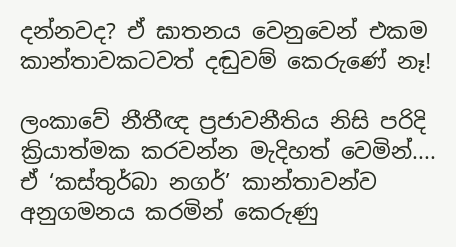දන්නවද? ඒ ඝාතනය වෙනුවෙන් එකම කාන්තාවකටවත් දඬුවම් කෙරුණේ නෑ!

ලංකාවේ නීතීඥ ප්‍රජාවනීතිය නිසි පරිදි ක්‍රියාත්මක කරවන්න මැදිහත් වෙමින්....
ඒ ‘කස්තුර්බා නගර්’ කාන්තාවන්ව අනුගමනය කරමින් කෙරුණු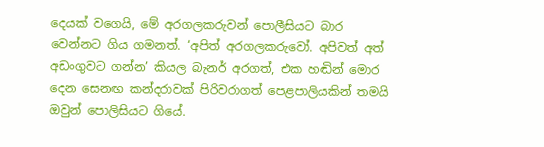දෙයක් වගෙයි, මේ අරගලකරුවන් පොලීසියට බාර වෙන්නට ගිය ගමනත්. ‘අපිත් අරගලකරුවෝ. අපිවත් අත් අඩංගුවට ගන්න’ කියල බැනර් අරගත්, එක හඬින් මොර දෙන සෙනඟ කන්දරාවක් පිරිවරාගත් පෙළපාලියකින් තමයි ඔවුන් පොලිසියට ගියේ.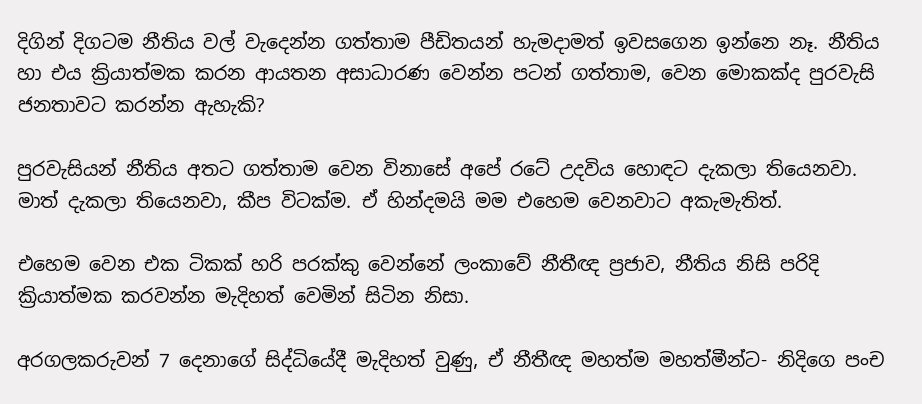දිගින් දිගටම නීතිය වල් වැදෙන්න ගත්තාම පීඩිතයන් හැමදාමත් ඉවසගෙන ඉන්නෙ නෑ. නීතිය හා එය ක්‍රියාත්මක කරන ආයතන අසාධාරණ වෙන්න පටන් ගත්තාම, වෙන මොකක්ද පුරවැසි ජනතාවට කරන්න ඇහැකි?

පුරවැසියන් නීතිය අතට ගත්තාම වෙන විනාසේ අපේ රටේ උදවිය හොඳට දැකලා තියෙනවා. මාත් දැකලා තියෙනවා, කීප විටක්ම. ඒ හින්දමයි මම එහෙම වෙනවාට අකැමැතිත්.

එහෙම වෙන එක ටිකක් හරි පරක්කු වෙන්නේ ලංකාවේ නීතීඥ ප්‍රජාව, නීතිය නිසි පරිදි ක්‍රියාත්මක කරවන්න මැදිහත් වෙමින් සිටින නිසා.

අරගලකරුවන් 7 දෙනාගේ සිද්ධියේදී මැදිහත් වුණු, ඒ නීතීඥ මහත්ම මහත්මීන්ට- නිදිගෙ පංච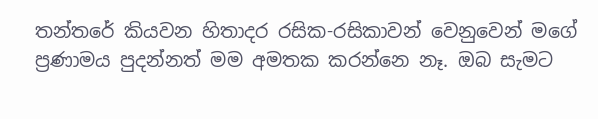තන්තරේ කියවන හිතාදර රසික-රසිකාවන් වෙනුවෙන් මගේ ප්‍රණාමය පුදන්නත් මම අමතක කරන්නෙ නෑ. ඔබ සැමට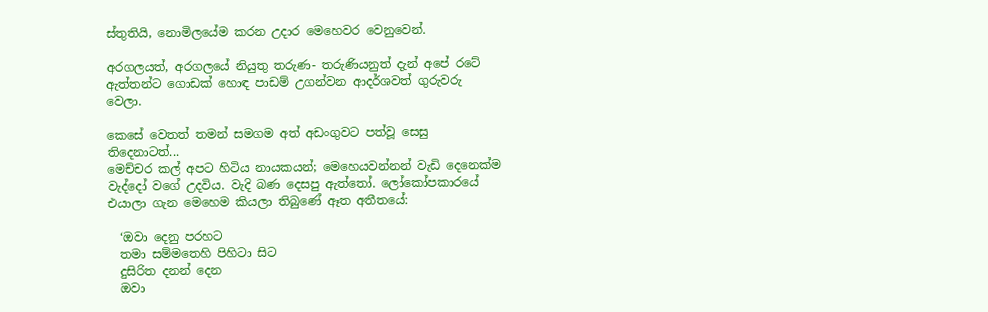ස්තුතියි, නොමිලයේම කරන උදාර මෙහෙවර වෙනුවෙන්.

අරගලයත්, අරගලයේ නියුතු තරුණ- තරුණියනුත් දැන් අපේ රටේ ඇත්තන්ට ගොඩක් හොඳ පාඩම් උගන්වන ආදර්ශවත් ගුරුවරු වෙලා.

කෙසේ වෙතත් තමන් සමගම අත් අඩංගුවට පත්වූ සෙසු තිදෙනාටත්...
මෙච්චර කල් අපට හිටිය නායකයන්; මෙහෙයවන්නන් වැඩි දෙනෙක්ම වැද්දෝ වගේ උදවිය. වැදි බණ දෙසපු ඇත්තෝ. ලෝකෝපකාරයේ එයාලා ගැන මෙහෙම කියලා තිබුණේ ඈත අතීතයේ:

  ‘ඔවා දෙනු පරහට
  තමා සම්මතෙහි පිහිටා සිට
  දුසිරිත දනන් දෙන
  ඔවා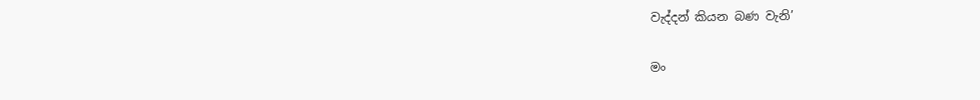වැද්දන් කියන බණ වැනි’

මං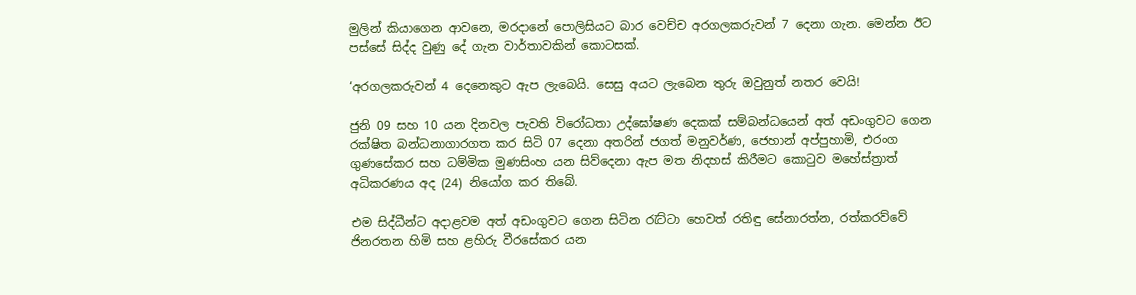මුලින් කියාගෙන ආවනෙ, මරදානේ පොලිසියට බාර වෙච්ච අරගලකරුවන් 7 දෙනා ගැන. මෙන්න ඊට පස්සේ සිද්ද වුණු දේ ගැන වාර්තාවකින් කොටසක්.

‘අරගලකරුවන් 4 දෙනෙකුට ඇප ලැබෙයි. සෙසු අයට ලැබෙන තුරු ඔවුනුත් නතර වෙයි!

ජුනි 09 සහ 10 යන දිනවල පැවති විරෝධතා උද්ඝෝෂණ දෙකක් සම්බන්ධයෙන් අත් අඩංගුවට ගෙන රක්ෂිත බන්ධනාගාරගත කර සිටි 07 දෙනා අතරින් ජගත් මනුවර්ණ, ජෙහාන් අප්පුහාමි, එරංග ගුණසේකර සහ ධම්මික මුණසිංහ යන සිව්දෙනා ඇප මත නිදහස් කිරීමට කොටුව මහේස්ත්‍රාත් අධිකරණය අද (24) නියෝග කර තිබේ.

එම සිද්ධීන්ට අදාළවම අත් අඩංගුවට ගෙන සිටින රැට්ටා හෙවත් රතිඳු සේනාරත්න, රත්කරව්වේ ජිනරතන හිමි සහ ළහිරු වීරසේකර යන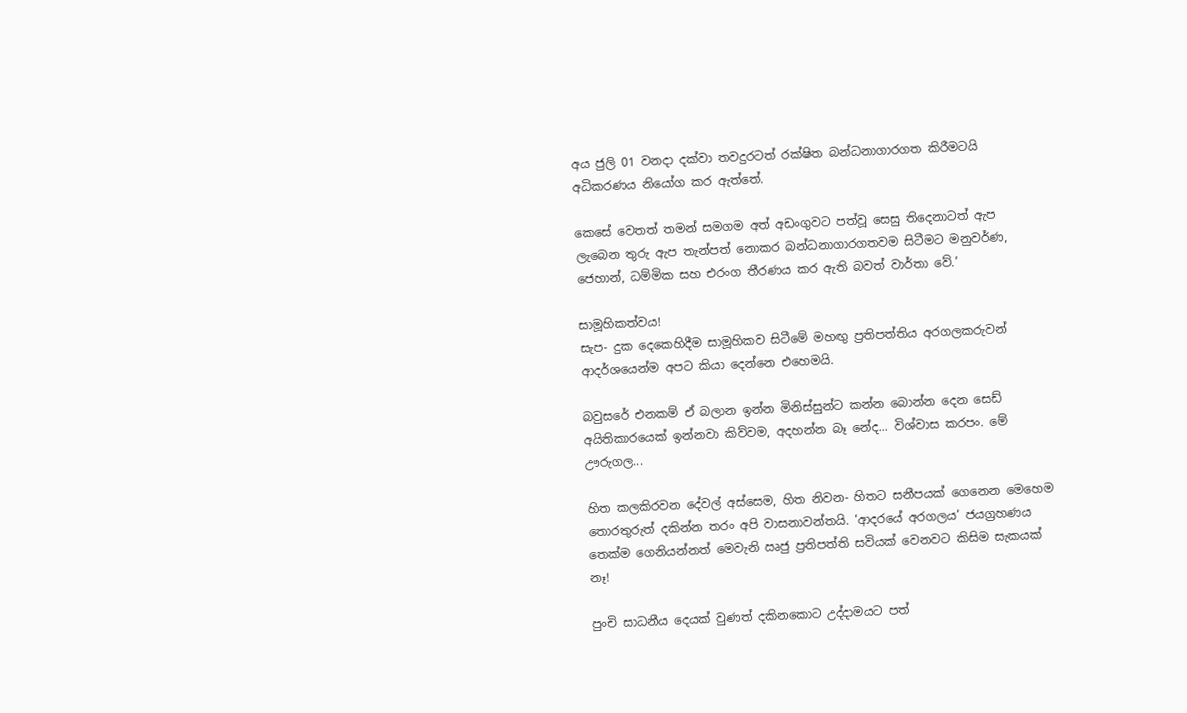අය ජුලි 01 වනදා දක්වා තවදුරටත් රක්ෂිත බන්ධනාගාරගත කිරීමටයි අධිකරණය නියෝග කර ඇත්තේ.

කෙසේ වෙතත් තමන් සමගම අත් අඩංගුවට පත්වූ සෙසු තිදෙනාටත් ඇප ලැබෙන තුරු ඇප තැන්පත් නොකර බන්ධනාගාරගතවම සිටීමට මනුවර්ණ, ජෙහාන්, ධම්මික සහ එරංග තීරණය කර ඇති බවත් වාර්තා වේ.’

සාමූහිකත්වය!
සැප- දුක දෙකෙහිදීම සාමූහිකව සිටීමේ මහඟු ප්‍රතිපත්තිය අරගලකරුවන් ආදර්ශයෙන්ම අපට කියා දෙන්නෙ එහෙමයි.

බවුසරේ එනකම් ඒ බලාන ඉන්න මිනිස්සුන්ට කන්න බොන්න දෙන සෙඩ් අයිතිකාරයෙක් ඉන්නවා කිව්වම, අදහන්න බෑ නේද... විශ්වාස කරපං. මේ ඌරුගල...

හිත කලකිරවන දේවල් අස්සෙම, හිත නිවන- හිතට සනීපයක් ගෙනෙන මෙහෙම තොරතුරුත් දකින්න තරං අපි වාසනාවන්තයි. ‘ආදරයේ අරගලය’ ජයග්‍රහණය තෙක්ම ගෙනියන්නත් මෙවැනි ඍජු ප්‍රතිපත්ති සවියක් වෙනවට කිසිම සැකයක්  නෑ!

පුංචි සාධනීය දෙයක් වුණත් දකිනකොට උද්දාමයට පත්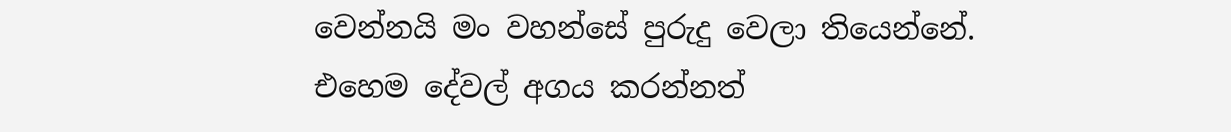වෙන්නයි මං වහන්සේ පුරුදු වෙලා තියෙන්නේ. එහෙම දේවල් අගය කරන්නත්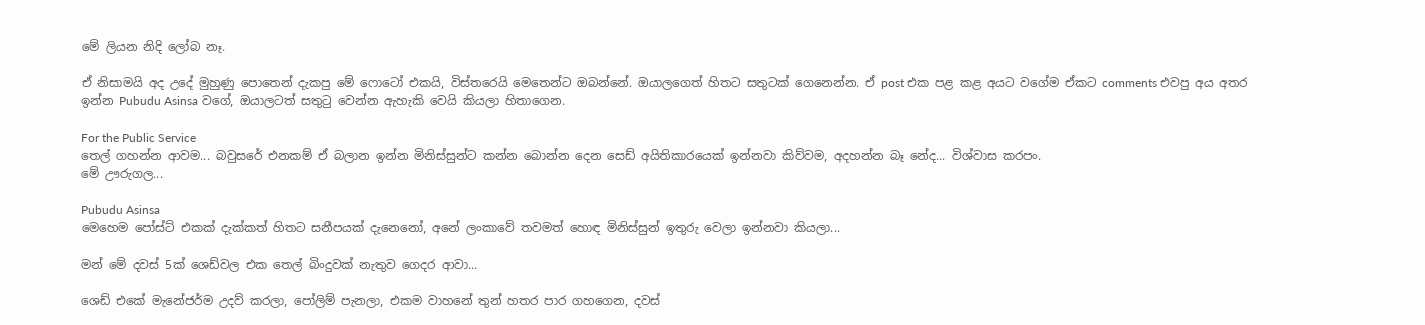මේ ලියන නිදි ලෝබ නෑ.

ඒ නිසාමයි අද උදේ මුහුණු පොතෙන් දැකපු මේ ෆොටෝ එකයි, විස්තරෙයි මෙතෙන්ට ඔබන්නේ. ඔයාලගෙත් හිතට සතුටක් ගෙනෙන්න. ඒ post එක පළ කළ අයට වගේම ඒකට comments එවපු අය අතර ඉන්න Pubudu Asinsa වගේ, ඔයාලටත් සතුටු වෙන්න ඇහැකි වෙයි කියලා හිතාගෙන.

For the Public Service
තෙල් ගහන්න ආවම... බවුසරේ එනකම් ඒ බලාන ඉන්න මිනිස්සුන්ට කන්න බොන්න දෙන සෙඩ් අයිතිකාරයෙක් ඉන්නවා කිව්වම, අදහන්න බෑ නේද... විශ්වාස කරපං.
මේ ඌරුගල...

Pubudu Asinsa
මෙහෙම පෝස්ට් එකක් දැක්කත් හිතට සනීපයක් දැනෙනෝ, අනේ ලංකාවේ තවමත් හොඳ මිනිස්සුන් ඉතුරු වෙලා ඉන්නවා කියලා...

මන් මේ දවස් 5ක් ශෙඩ්වල එක තෙල් බිංදුවක් නැතුව ගෙදර ආවා...

ශෙඩ් එකේ මැනේජර්ම උදව් කරලා, පෝලිම් පැනලා, එකම වාහනේ තුන් හතර පාර ගහගෙන, දවස්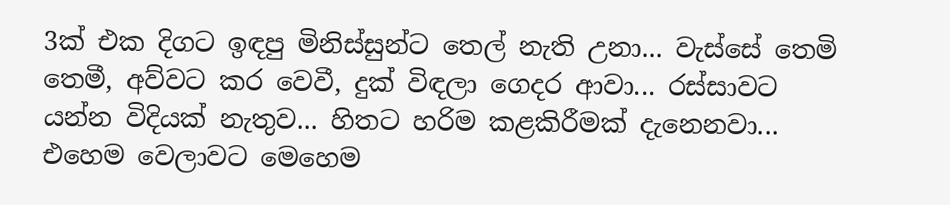3ක් එක දිගට ඉඳපු මිනිස්සුන්ට තෙල් නැති උනා... වැස්සේ තෙමි තෙමී, අව්වට කර වෙවී, දුක් විඳලා ගෙදර ආවා... රස්සාවට යන්න විදියක් නැතුව... හිතට හරිම කළකිරීමක් දැනෙනවා... එහෙම වෙලාවට මෙහෙම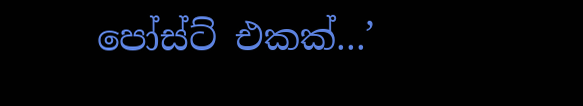පෝස්ට් එකක්...’